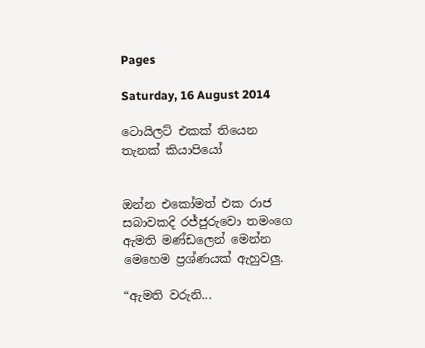Pages

Saturday, 16 August 2014

ටොයිලට් එකක් තියෙන තැනක් කියාපියෝ


ඔන්න එකෝමත් එක රාජ සබාවකදි රජ්ජුරුවො තමංගෙ ඇමති මණ්ඩලෙන් මෙන්න මෙහෙම ප්‍රශ්ණයක් ඇහුවලු.

“ඇමති වරුනි...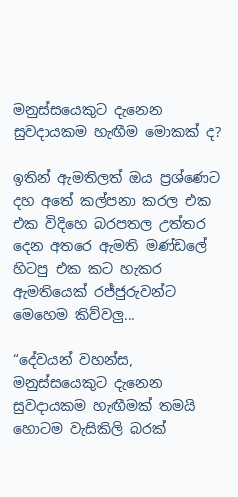මනුස්සයෙකුට දැනෙන සුවදායකම හැඟීම මොකක් ද?

ඉතින් ඇමතිලත් ඔය ප්‍රශ්ණෙට දහ අතේ කල්පනා කරල එක එක විදිහෙ බරපතල උත්තර දෙන අතරෙ ඇමති මණ්ඩලේ හිටපු එක කට හැකර ඇමතියෙක් රජ්ජුරුවන්ට මෙහෙම කිව්වලු...

“දේවයන් වහන්ස, මනුස්සයෙකුට දැනෙන සුවදායකම හැඟීමක් තමයි හොටම වැසිකිලි බරක්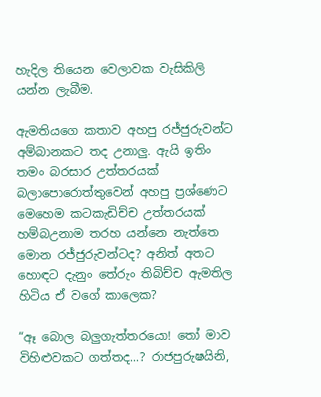හැදිල තියෙන වෙලාවක වැසිකිලි යන්න ලැබීම.

ඇමතියගෙ කතාව අහපු රජ්ජුරුවන්ට අම්බානකට තද උනාලු. ඇයි ඉතිං තමං බරසාර උත්තරයක් බලාපොරොත්තුවෙන් අහපු ප්‍රශ්ණෙට මෙහෙම කටකැඩිච්ච උත්තරයක් හම්බඋනාම තරහ යන්නෙ නැත්තෙ මොන රජ්ජුරුවන්ටද? අනිත් අතට හොඳට දැනුං තේරුං තිබිච්ච ඇමතිල හිටිය ඒ වගේ කාලෙක?

“ඈ බොල බලුගැත්තරයො! තෝ මාව විහිළුවකට ගත්තද...? රාජපුරුෂයිනි,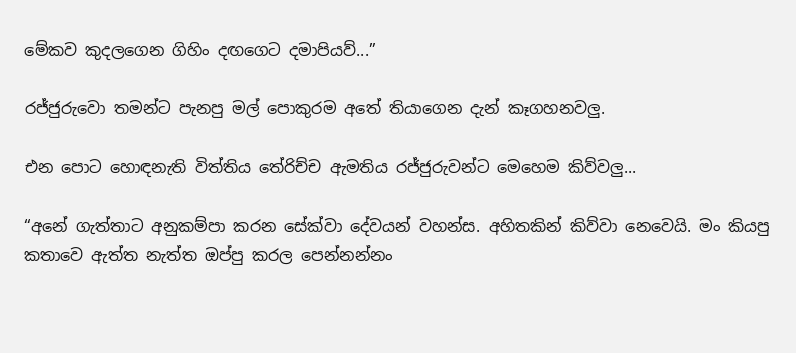මේකව කුදලගෙන ගිහිං දඟගෙට දමාපියව්...”

රජ්ජුරුවො තමන්ට පැනපු මල් පොකුරම අතේ තියාගෙන දැන් කෑගහනවලු.

එන පොට හොඳනැති විත්තිය තේරිච්ච ඇමතිය රජ්ජුරුවන්ට මෙහෙම කිව්වලු...

“අනේ ගැත්තාට අනුකම්පා කරන සේක්වා දේවයන් වහන්ස. අහිතකින් කිව්වා නෙවෙයි. මං කියපු කතාවෙ ඇත්ත නැත්ත ඔප්පු කරල පෙන්නන්නං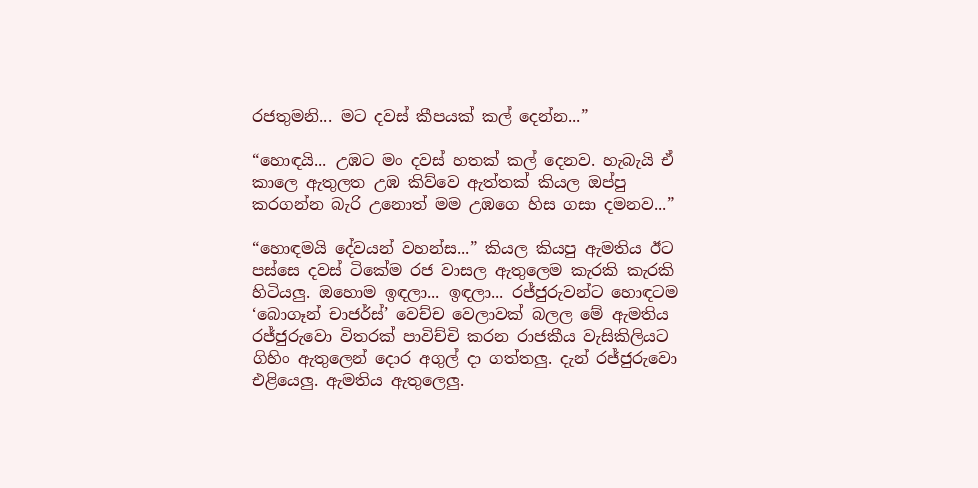රජතුමනි... මට දවස් කීපයක් කල් දෙන්න...”

“හොඳයි... උඹට මං දවස් හතක් කල් දෙනව. හැබැයි ඒ කාලෙ ඇතුලත උඹ කිව්වෙ ඇත්තක් කියල ඔප්පු කරගන්න බැරි උනොත් මම උඹගෙ හිස ගසා දමනව...”

“හොඳමයි දේවයන් වහන්ස...” කියල කියපු ඇමතිය ඊට පස්සෙ දවස් ටිකේම රජ වාසල ඇතුලෙම කැරකි කැරකි හිටියලු. ඔහොම ඉඳලා... ඉඳලා... රජ්ජුරුවන්ට හොඳටම ‘බොගෑන් චාජර්ස්’ වෙච්ච වෙලාවක් බලල මේ ඇමතිය රජ්ජුරුවො විතරක් පාවිච්චි කරන රාජකීය වැසිකිලියට ගිහිං ඇතුලෙන් දොර අගුල් දා ගත්තලු. දැන් රජ්ජුරුවො එළියෙලු. ඇමතිය ඇතුලෙලු.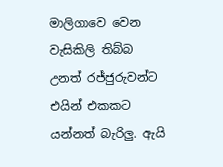මාලිගාවෙ වෙන වැසිකිලි තිබ්බ උනත් රජ්ජුරුවන්ට එයින් එකකට යන්නත් බැරිලු. ඇයි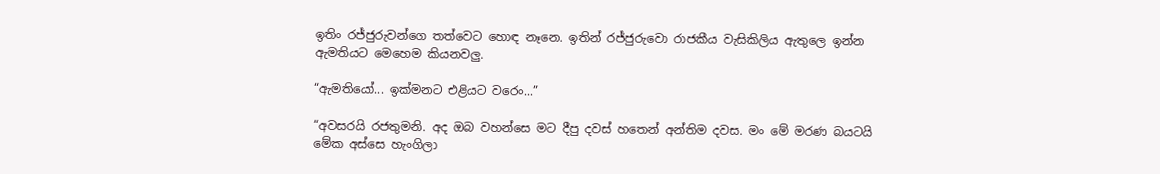ඉතිං රජ්ජුරුවන්ගෙ තත්වෙට හොඳ නෑනෙ. ඉතින් රජ්ජුරුවො රාජකීය වැසිකිලිය ඇතුලෙ ඉන්න ඇමතියට මෙහෙම කියනවලු.

“ඇමතියෝ... ඉක්මනට එළියට වරෙං...”

“අවසරයි රජතුමනි. අද ඔබ වහන්සෙ මට දීපු දවස් හතෙන් අන්තිම දවස. මං මේ මරණ බයටයි මේක අස්සෙ හැංගිලා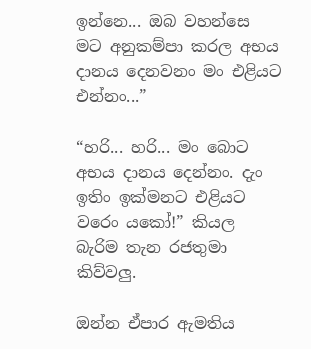ඉන්නෙ... ඔබ වහන්සෙ මට අනුකම්පා කරල අභය දානය දෙනවනං මං එළියට එන්නං...”

“හරි... හරි... මං බොට අභය දානය දෙන්නං. දැං ඉතිං ඉක්මනට එළියට වරෙං යකෝ!” කියල බැරිම තැන රජතුමා කිව්වලු.

ඔන්න ඒපාර ඇමතිය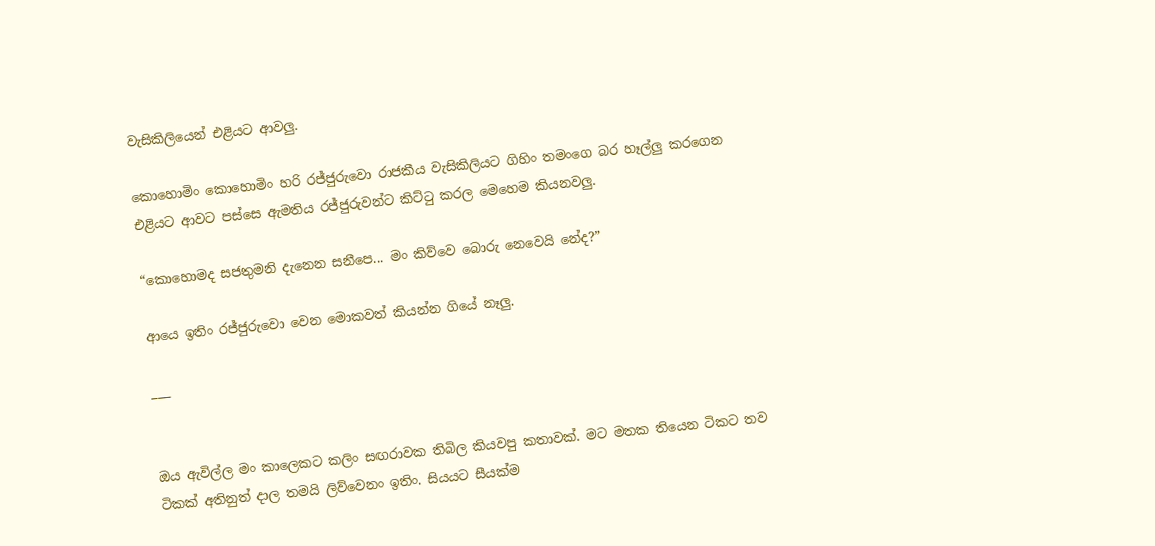වැසිකිලියෙන් එළියට ආවලු.

කොහොමිං කොහොමිං හරි රජ්ජුරුවො රාජකීය වැසිකිලියට ගිහිං තමංගෙ බර හෑල්ලු කරගෙන එළියට ආවට පස්සෙ ඇමතිය රජ්ජුරුවන්ට කිට්ටු කරල මෙහෙම කියනවලු.

“කොහොමද සජතුමනි දැනෙන සනීපෙ... මං කිව්වෙ බොරු නෙවෙයි නේද?”

ආයෙ ඉතිං රජ්ජුරුවො වෙන මොකවත් කියන්න ගියේ නෑලු.

___


ඔය ඇවිල්ල මං කාලෙකට කලිං සඟරාවක තිබිල කියවපු කතාවක්. මට මතක තියෙන ටිකට තව ටිකක් අතිනුත් දාල තමයි ලිව්වෙනං ඉතිං. සියයට සීයක්ම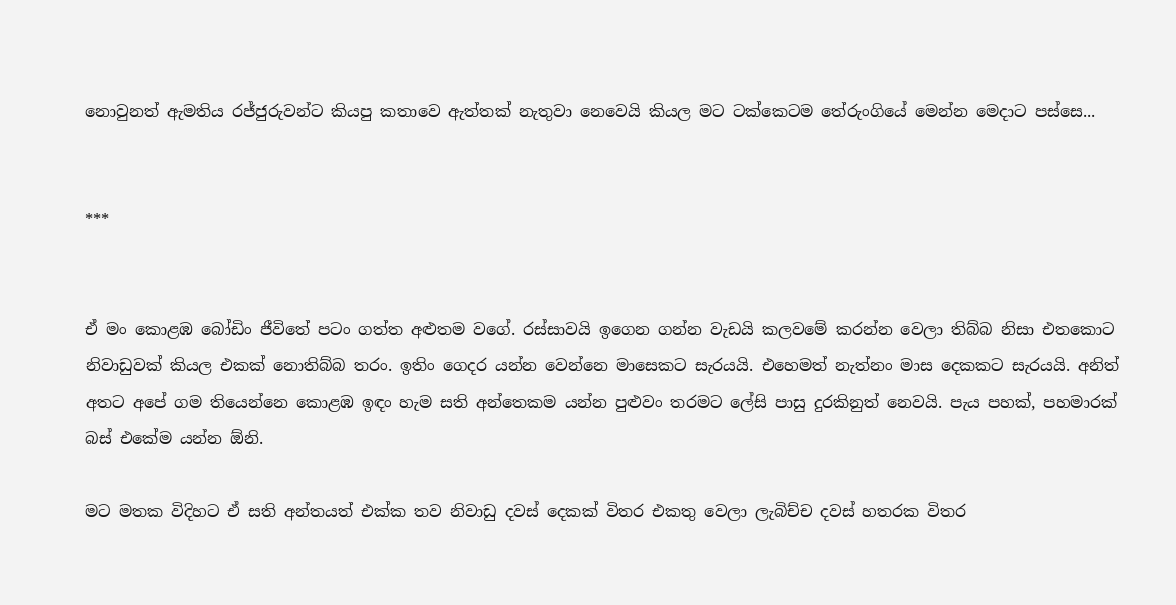නොවුනත් ඇමතිය රජ්ජුරුවන්ට කියපු කතාවෙ ඇත්තක් නැතුවා නෙවෙයි කියල මට ටක්කෙටම තේරුංගියේ මෙන්න මෙදාට පස්සෙ...


***


ඒ මං කොළඹ බෝඩිං ජීවිතේ පටං ගත්ත අළුතම වගේ. රස්සාවයි ඉගෙන ගන්න වැඩයි කලවමේ කරන්න වෙලා තිබ්බ නිසා එතකොට නිවාඩුවක් කියල එකක් නොතිබ්බ තරං. ඉතිං ගෙදර යන්න වෙන්නෙ මාසෙකට සැරයයි. එහෙමත් නැත්නං මාස දෙකකට සැරයයි. අනිත් අතට අපේ ගම තියෙන්නෙ කොළඹ ඉඳං හැම සති අන්තෙකම යන්න පුළුවං තරමට ලේසි පාසු දුරකිනුත් නෙවයි. පැය පහක්, පහමාරක් බස් එකේම යන්න ඕනි.

මට මතක විදිහට ඒ සති අන්තයත් එක්ක තව නිවාඩු දවස් දෙකක් විතර එකතු වෙලා ලැබිච්ච දවස් හතරක විතර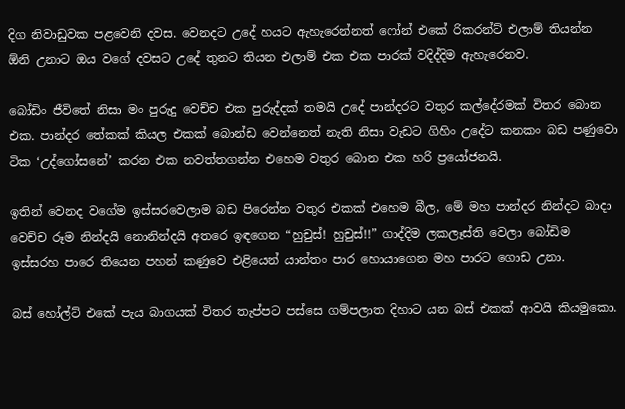දිග නිවාඩුවක පළවෙනි දවස. වෙනදට උදේ හයට ඇහැරෙන්නත් ෆෝන් එකේ රිකරන්ට් එලාම් තියන්න ඕනි උනාට ඔය වගේ දවසට උදේ තුනට තියන එලාම් එක එක පාරක් වදිද්දිම ඇහැරෙනව.

බෝඩිං ජීවිතේ නිසා මං පුරුදු වෙච්ච එක පුරුද්දක් තමයි උදේ පාන්දරට වතුර කල්දේරමක් විතර බොන එක. පාන්දර තේකක් කියල එකක් බොන්ඩ වෙන්නෙත් නැති නිසා වැඩට ගිහිං උදේට කනකං බඩ පණුවො ටික ‘උද්ගෝසනේ’ කරන එක නවත්තගන්න එහෙම වතුර බොන එක හරි ප්‍රයෝජනයි.

ඉතින් වෙනද වගේම ඉස්සරවෙලාම බඩ පිරෙන්න වතුර එකක් එහෙම බීල, මේ මහ පාන්දර නින්දට බාදා වෙච්ච රූම නින්දයි නොනින්දයි අතරෙ ඉඳගෙන “හුචුස්! හුචුස්!!” ගාද්දිම ලකලෑස්ති වෙලා බෝඩිම ඉස්සරහ පාරෙ තියෙන පහන් කණුවෙ එළියෙන් යාන්තං පාර හොයාගෙන මහ පාරට ගොඩ උනා.

බස් හෝල්ට් එකේ පැය බාගයක් විතර තැප්පට පස්සෙ ගම්පලාත දිහාට යන බස් එකක් ආවයි කියමුකො.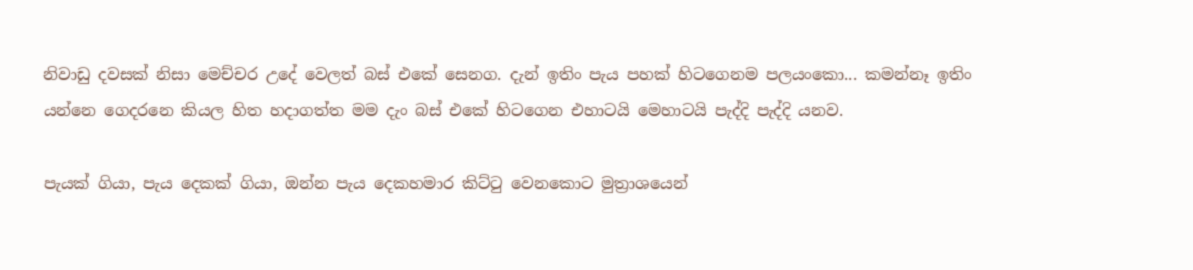නිවාඩු දවසක් නිසා මෙච්චර උදේ වෙලත් බස් එකේ සෙනග. දැන් ඉතිං පැය පහක් හිටගෙනම පලයංකො... කමන්නෑ ඉතිං යන්නෙ ගෙදරනෙ කියල හිත හදාගත්ත මම දැං බස් එකේ හිටගෙන එහාටයි මෙහාටයි පැද්දි පැද්දි යනව.

පැයක් ගියා, පැය දෙකක් ගියා, ඔන්න පැය දෙකහමාර කිට්ටු වෙනකොට මුත්‍රාශයෙන්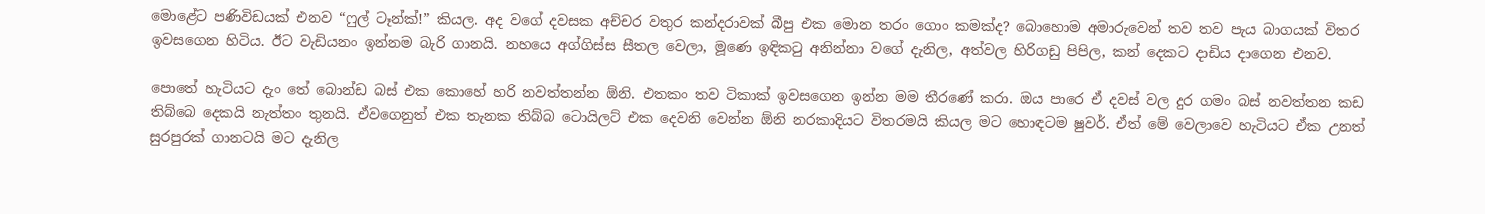මොළේට පණිවිඩයක් එනව “ෆුල් ටෑන්ක්!” කියල. අද වගේ දවසක අච්චර වතුර කන්දරාවක් බීපු එක මොන තරං ගොං කමක්ද? බොහොම අමාරුවෙන් තව තව පැය බාගයක් විතර ඉවසගෙන හිටිය. ඊට වැඩියනං ඉන්නම බැරි ගානයි. නහයෙ අග්ගිස්ස සීතල වෙලා, මූණෙ ඉඳිකටු අනින්නා වගේ දැනිල, අත්වල හිරිගඩු පිපිල, කන් දෙකට දාඩිය දාගෙන එනව.

පොතේ හැටියට දැං තේ බොන්ඩ බස් එක කොහේ හරි නවත්තන්න ඕනි. එතකං තව ටිකාක් ඉවසගෙන ඉන්න මම තීරණේ කරා. ඔය පාරෙ ඒ දවස් වල දුර ගමං බස් නවත්තන කඩ තිබ්බෙ දෙකයි නැත්තං තුනයි. ඒවගෙනුත් එක තැනක තිබ්බ ටොයිලට් එක දෙවනි වෙන්න ඕනි නරකාදියට විතරමයි කියල මට හොඳටම ෂුවර්. ඒත් මේ වෙලාවෙ හැටියට ඒක උනත් සුරපුරක් ගානටයි මට දැනිල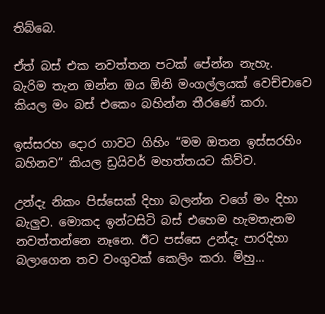තිබ්බෙ.

ඒත් බස් එක නවත්තන පටක් පේන්න නැහැ. බැරිම තැන ඔන්න ඔය ඕනි මංගල්ලයක් වෙච්චාවෙ කියල මං බස් එකෙං බහින්න තීරණේ කරා.

ඉස්සරහ දොර ගාවට ගිහිං “මම ඔතන ඉස්සරහිං බහිනව” කියල ඩ්‍රයිවර් මහත්තයට කිව්ව.

උන්දැ නිකං පිස්සෙක් දිහා බලන්න වගේ මං දිහා බැලුව. මොකද ඉන්ටසිටි බස් එහෙම හැමතැනම නවත්තන්නෙ නෑනෙ. ඊට පස්සෙ උන්දැ පාරදිහා බලාගෙන තව වංගුවක් කෙලිං කරා. ම්හු...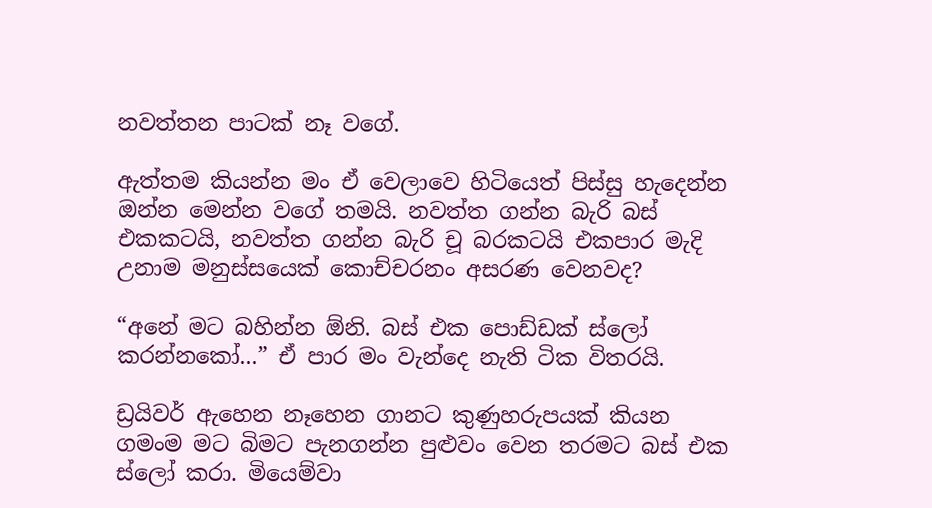නවත්තන පාටක් නෑ වගේ.

ඇත්තම කියන්න මං ඒ වෙලාවෙ හිටියෙත් පිස්සු හැදෙන්න ඔන්න මෙන්න වගේ තමයි. නවත්ත ගන්න බැරි බස් එකකටයි, නවත්ත ගන්න බැරි චූ බරකටයි එකපාර මැදි උනාම මනුස්සයෙක් කොච්චරනං අසරණ වෙනවද?

“අනේ මට බහින්න ඕනි. බස් එක පොඩ්ඩක් ස්ලෝ කරන්නකෝ...” ඒ පාර මං වැන්දෙ නැති ටික විතරයි.

ඩ්‍රයිවර් ඇහෙන නෑහෙන ගානට කුණුහරුපයක් කියන ගමංම මට බිමට පැනගන්න පුළුවං වෙන තරමට බස් එක ස්ලෝ කරා. මියෙම්වා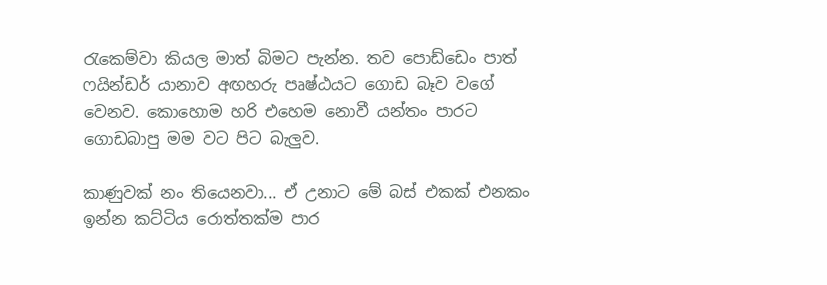රැකෙම්වා කියල මාත් බිමට පැන්න. තව පොඩ්ඩෙං පාත් ෆයින්ඩර් යානාව අඟහරු පෘෂ්ඨයට ගොඩ බෑව වගේ වෙනව. කොහොම හරි එහෙම නොවී යන්තං පාරට ගොඩබාපු මම වට පිට බැලුව.

කාණුවක් නං තියෙනවා... ඒ උනාට මේ බස් එකක් එනකං ඉන්න කට්ටිය රොත්තක්ම පාර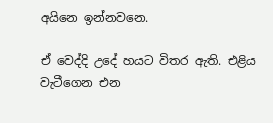අයිනෙ ඉන්නවනෙ.

ඒ වෙද්දි උදේ හයට විතර ඇති. එළිය වැටීගෙන එන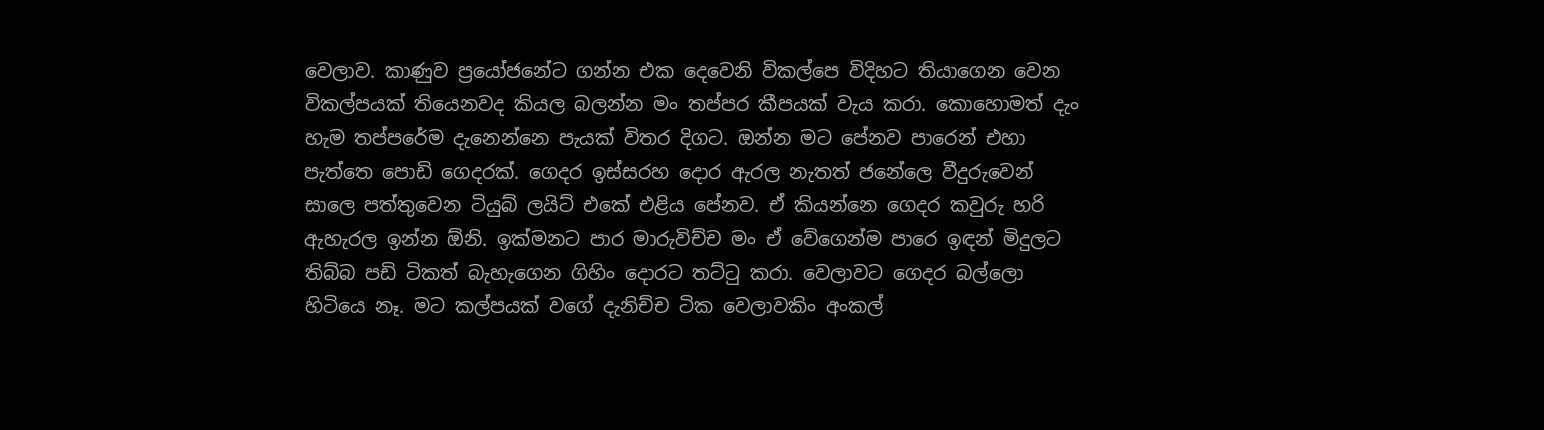වෙලාව. කාණුව ප්‍රයෝජනේට ගන්න එක දෙවෙනි විකල්පෙ විදිහට තියාගෙන වෙන විකල්පයක් තියෙනවද කියල බලන්න මං තප්පර කීපයක් වැය කරා. කොහොමත් දැං හැම තප්පරේම දැනෙන්නෙ පැයක් විතර දිගට. ඔන්න මට පේනව පාරෙන් එහා පැත්තෙ පොඩි ගෙදරක්. ගෙදර ඉස්සරහ දොර ඇරල නැතත් ජනේලෙ වීදුරුවෙන් සාලෙ පත්තුවෙන ටියුබ් ලයිට් එකේ එළිය පේනව. ඒ කියන්නෙ ගෙදර කවුරු හරි ඇහැරල ඉන්න ඕනි. ඉක්මනට පාර මාරුවිච්ච මං ඒ වේගෙන්ම පාරෙ ඉඳන් මිදුලට තිබ්බ පඩි ටිකත් බැහැගෙන ගිහිං දොරට තට්ටු කරා. වෙලාවට ගෙදර බල්ලො හිටියෙ නෑ. මට කල්පයක් වගේ දැනිච්ච ටික වෙලාවකිං අංකල්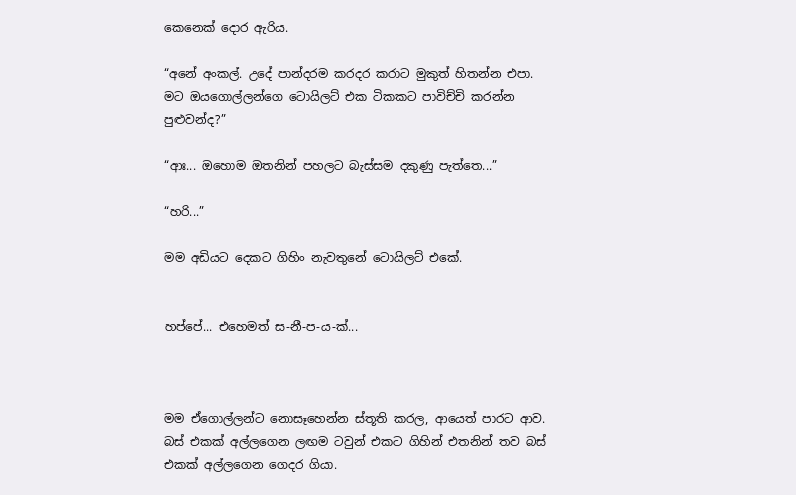කෙනෙක් දොර ඇරිය.

“අනේ අංකල්. උදේ පාන්දරම කරදර කරාට මුකුත් හිතන්න එපා. මට ඔයගොල්ලන්ගෙ ටොයිලට් එක ටිකකට පාවිච්චි කරන්න පුළුවන්ද?”

“ආඃ... ඔහොම ඔතනින් පහලට බැස්සම දකුණු පැත්තෙ...”

“හරි...”

මම අඩියට දෙකට ගිහිං නැවතුනේ ටොයිලට් එකේ.


හප්පේ... එහෙමත් ස-නී-ප-ය-ක්...



මම ඒගොල්ලන්ට නොසෑහෙන්න ස්තූති කරල, ආයෙත් පාරට ආව. බස් එකක් අල්ලගෙන ලඟම ටවුන් එකට ගිහින් එතනින් තව බස් එකක් අල්ලගෙන ගෙදර ගියා.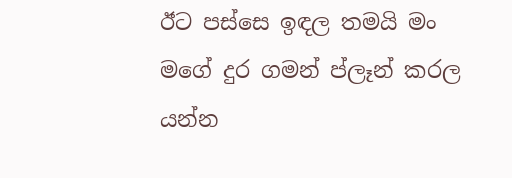ඊට පස්සෙ ඉඳල තමයි මං මගේ දුර ගමන් ප්ලෑන් කරල යන්න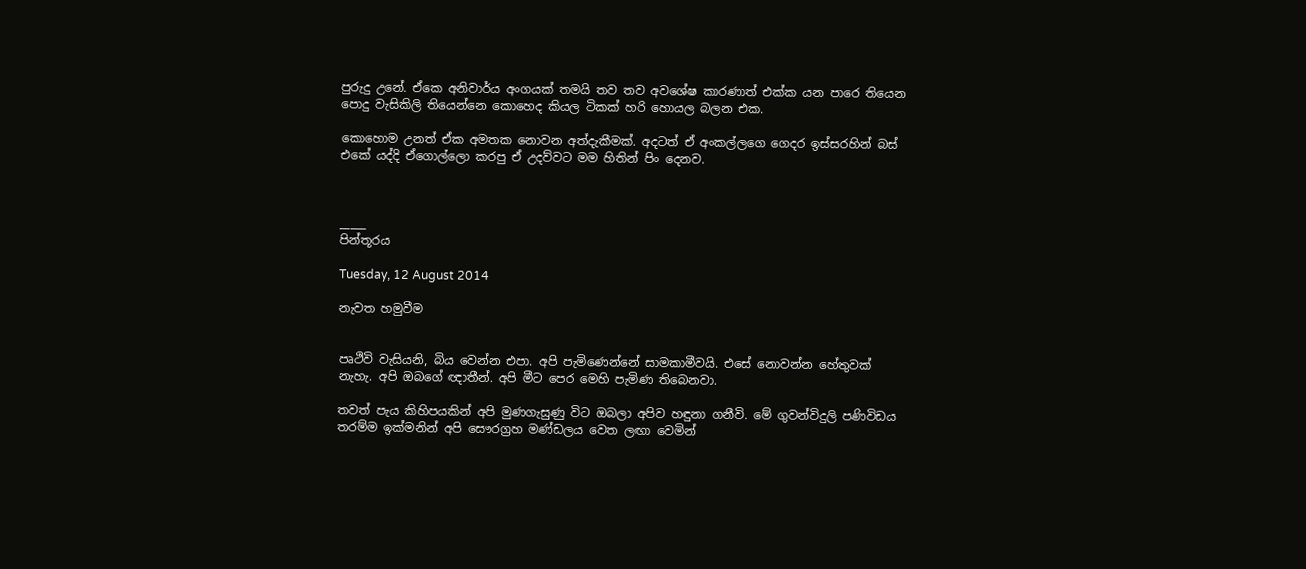පුරුදු උනේ. ඒකෙ අනිවාර්ය අංගයක් තමයි තව තව අවශේෂ කාරණාත් එක්ක යන පාරෙ තියෙන පොදු වැසිකිලි තියෙන්නෙ කොහෙද කියල ටිකක් හරි හොයල බලන එක.

කොහොම උනත් ඒක අමතක නොවන අත්දැකීමක්. අදටත් ඒ අංකල්ලගෙ ගෙදර ඉස්සරහින් බස් එකේ යද්දි ඒගොල්ලො කරපු ඒ උදව්වට මම හිතින් පිං දෙනව.



_____
පින්තූරය

Tuesday, 12 August 2014

නැවත හමුවීම


පෘථිවි වැසියනි, බිය වෙන්න එපා. අපි පැමිණෙන්නේ සාමකාමීවයි. එසේ නොවන්න හේතුවක් නැහැ. අපි ඔබගේ ඥාතීන්. අපි මීට පෙර මෙහි පැමිණ තිබෙනවා.

තවත් පැය කිහිපයකින් අපි මුණගැසුණු විට ඔබලා අපිව හඳුනා ගනීවි. මේ ගුවන්විදුලි පණිවිඩය තරම්ම ඉක්මනින් අපි සෞරග්‍රහ මණ්ඩලය වෙත ලඟා වෙමින්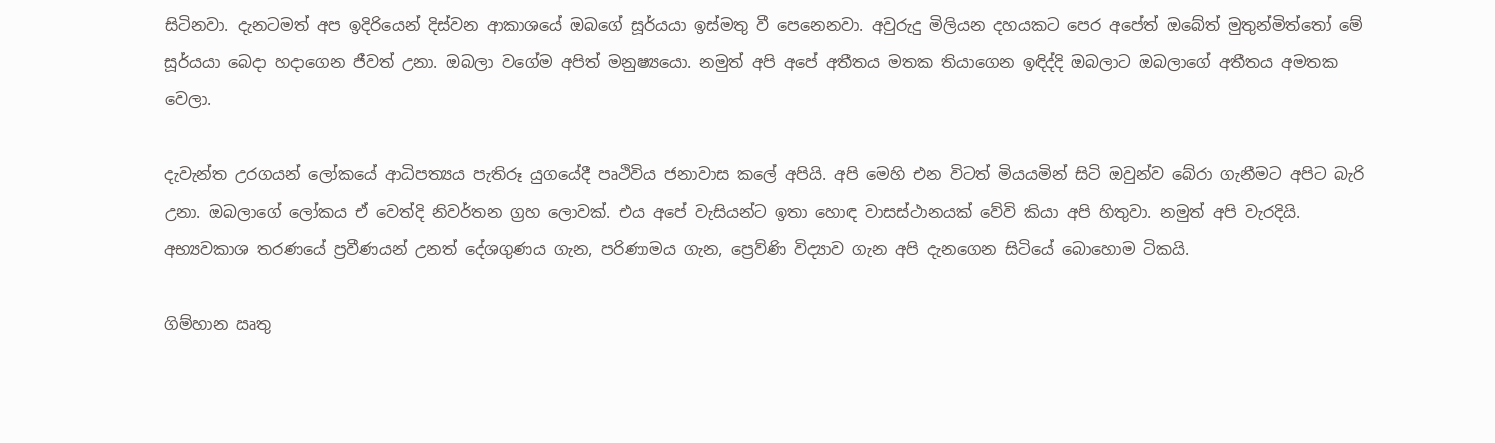සිටිනවා. දැනටමත් අප ඉදිරියෙන් දිස්වන ආකාශයේ ඔබගේ සූර්යයා ඉස්මතු වී පෙනෙනවා. අවුරුදු මිලියන දහයකට පෙර අපේත් ඔබේත් මුතුන්මිත්තෝ මේ සූර්යයා බෙදා හදාගෙන ජීවත් උනා. ඔබලා වගේම අපිත් මනුෂ්‍යයො. නමුත් අපි අපේ අතීතය මතක තියාගෙන ඉඳිද්දි ඔබලාට ඔබලාගේ අතීතය අමතක වෙලා.

දැවැන්ත උරගයන් ලෝකයේ ආධිපත්‍යය පැතිරූ යුගයේදී පෘථිවිය ජනාවාස කලේ අපියි. අපි මෙහි එන විටත් මියයමින් සිටි ඔවුන්ව බේරා ගැනීමට අපිට බැරි උනා. ඔබලාගේ ලෝකය ඒ වෙත්දි නිවර්තන ග්‍රහ ලොවක්. එය අපේ වැසියන්ට ඉතා හොඳ වාසස්ථානයක් වේවි කියා අපි හිතුවා. නමුත් අපි වැරදියි. අභ්‍යවකාශ තරණයේ ප්‍රවීණයන් උනත් දේශගුණය ගැන, පරිණාමය ගැන, ප්‍රෙව්ණි විද්‍යාව ගැන අපි දැනගෙන සිටියේ බොහොම ටිකයි.

ගිම්හාන ඍතු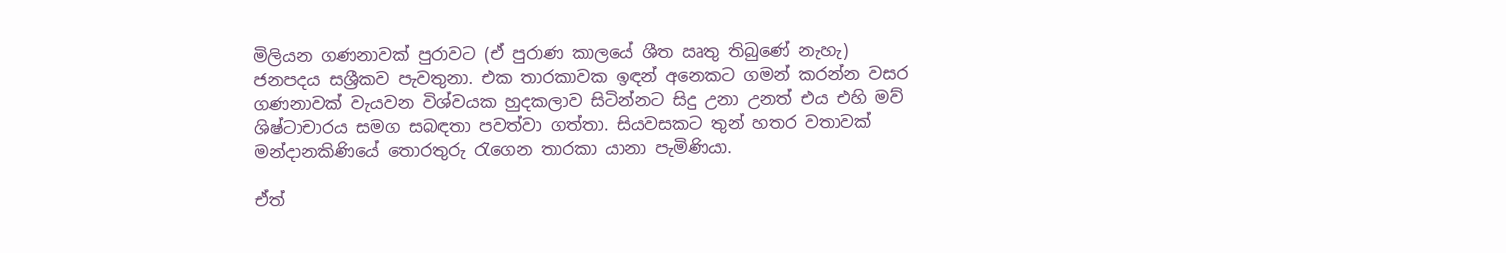මිලියන ගණනාවක් පුරාවට (ඒ පුරාණ කාලයේ ශීත ඍතු තිබුණේ නැහැ) ජනපදය සශ්‍රීකව පැවතුනා. එක තාරකාවක ඉඳන් අනෙකට ගමන් කරන්න වසර ගණනාවක් වැයවන විශ්වයක හුදකලාව සිටින්නට සිදු උනා උනත් එය එහි මව් ශිෂ්ටාචාරය සමග සබඳතා පවත්වා ගත්තා. සියවසකට තුන් හතර වතාවක් මන්දානකිණියේ තොරතුරු රැගෙන තාරකා යානා පැමිණියා.

ඒත්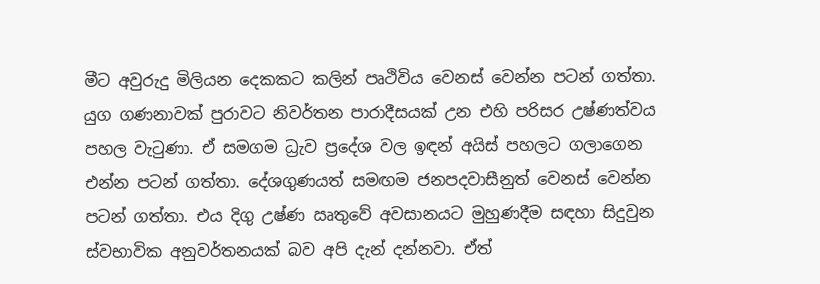මීට අවුරුදු මිලියන දෙකකට කලින් පෘථිවිය වෙනස් වෙන්න පටන් ගත්තා. යුග ගණනාවක් පුරාවට නිවර්තන පාරාදීසයක් උන එහි පරිසර උෂ්ණත්වය පහල වැටුණා. ඒ සමගම ධ්‍රැව ප්‍රදේශ වල ඉඳන් අයිස් පහලට ගලාගෙන එන්න පටන් ගත්තා. දේශගුණයත් සමඟම ජනපදවාසීනුත් වෙනස් වෙන්න පටන් ගත්තා. එය දිගු උෂ්ණ ඍතුවේ අවසානයට මුහුණදීම සඳහා සිදුවුන ස්වභාවික අනුවර්තනයක් බව අපි දැන් දන්නවා. ඒත්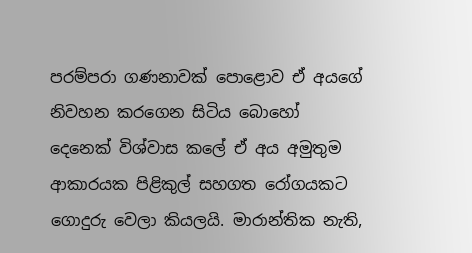පරම්පරා ගණනාවක් පොළොව ඒ අයගේ නිවහන කරගෙන සිටිය බොහෝ දෙනෙක් විශ්වාස කලේ ඒ අය අමුතුම ආකාරයක පිළිකුල් සහගත රෝගයකට ගොදුරු වෙලා කියලයි. මාරාන්තික නැති,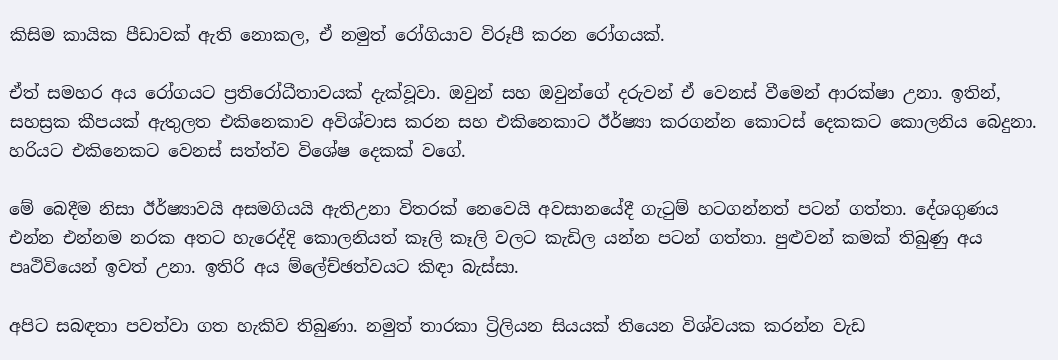කිසිම කායික පීඩාවක් ඇති නොකල, ඒ නමුත් රෝගියාව විරූපී කරන රෝගයක්.

ඒත් සමහර අය රෝගයට ප්‍රතිරෝධීතාවයක් දැක්වූවා. ඔවුන් සහ ඔවුන්ගේ දරුවන් ඒ වෙනස් වීමෙන් ආරක්ෂා උනා. ඉතින්, සහස්‍රක කීපයක් ඇතුලත එකිනෙකාව අවිශ්වාස කරන සහ එකිනෙකාට ඊර්ෂ්‍යා කරගන්න කොටස් දෙකකට කොලනිය බෙදුනා. හරියට එකිනෙකට වෙනස් සත්ත්ව විශේෂ දෙකක් වගේ.

මේ බෙදීම නිසා ඊර්ෂ්‍යාවයි අසමගියයි ඇතිඋනා විතරක් නෙවෙයි අවසානයේදී ගැටුම් හටගන්නත් පටන් ගත්තා. දේශගුණය එන්න එන්නම නරක අතට හැරෙද්දි කොලනියත් කෑලි කෑලි වලට කැඩිල යන්න පටන් ගත්තා. පුළුවන් කමක් තිබුණු අය පෘථිවියෙන් ඉවත් උනා. ඉතිරි අය ම්ලේච්ඡත්වයට කිඳා බැස්සා.

අපිට සබඳතා පවත්වා ගත හැකිව තිබුණා. නමුත් තාරකා ට්‍රිලියන සියයක් තියෙන විශ්වයක කරන්න වැඩ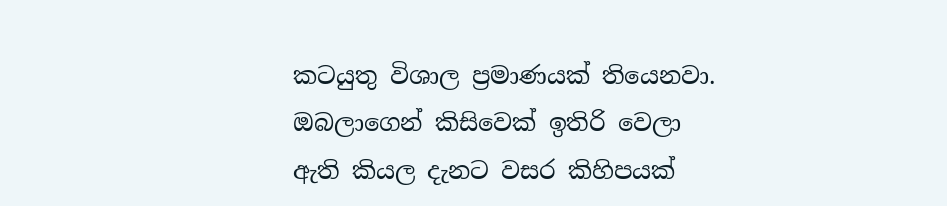කටයුතු විශාල ප්‍රමාණයක් තියෙනවා. ඔබලාගෙන් කිසිවෙක් ඉතිරි වෙලා ඇති කියල දැනට වසර කිහිපයක්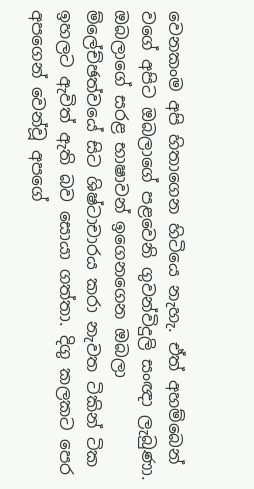වෙනකංම අපි හිතාගෙන හිටියෙ නැහැ. ඒත් අහම්බෙන් වගේ අපිට ඔබලාගේ පළවෙනි ගුවන්විදුලි සංඥා ලැබුණා. ඔබලාගේ සරළ භාෂාවන් ඉගෙනගෙන ඔබලා ම්ලේච්ඡත්වයේ සිට ශිෂ්ටාචාරය කරා නැවත ටිකින් ටික ඉහලට ඇවිත් ඇති බව සොයා ගත්තා. දිගු කලකට පෙර අපගෙන් වෙන්වූ අපගේ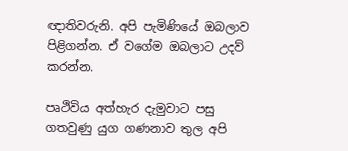ඥාතිවරුනි. අපි පැමිණියේ ඔබලාව පිළිගන්න. ඒ වගේම ඔබලාට උදව් කරන්න.

පෘථිවිය අත්හැර දැමුවාට පසු ගතවුණු යුග ගණනාව තුල අපි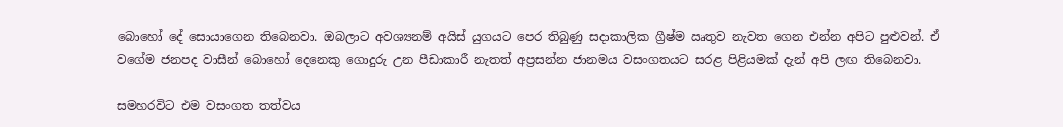බොහෝ දේ සොයාගෙන තිබෙනවා. ඔබලාට අවශ්‍යනම් අයිස් යුගයට පෙර තිබුණු සදාකාලික ග්‍රීෂ්ම ඍතුව නැවත ගෙන එන්න අපිට පුළුවන්. ඒ වගේම ජනපද වාසීන් බොහෝ දෙනෙකු ගොදුරු උන පීඩාකාරී නැතත් අප්‍රසන්න ජානමය වසංගතයට සරළ පිළියමක් දැන් අපි ලඟ තිබෙනවා.

සමහරවිට එම වසංගත තත්වය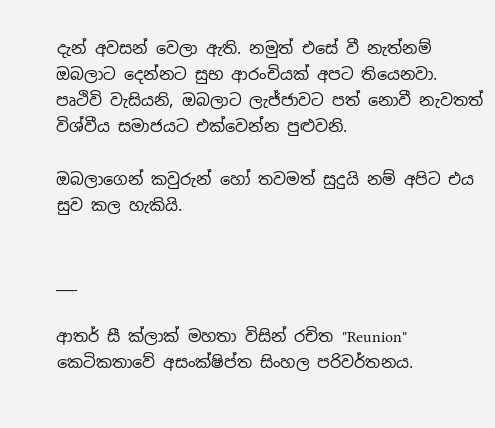දැන් අවසන් වෙලා ඇති. නමුත් එසේ වී නැත්නම් ඔබලාට දෙන්නට සුභ ආරංචියක් අපට තියෙනවා. පෘථිවි වැසියනි, ඔබලාට ලැජ්ජාවට පත් නොවී නැවතත් විශ්වීය සමාජයට එක්වෙන්න පුළුවනි.

ඔබලාගෙන් කවුරුන් හෝ තවමත් සුදුයි නම් අපිට එය සුව කල හැකියි.


___

ආතර් සී ක්ලාක් මහතා විසින් රචිත "Reunion" කෙටිකතාවේ අසංක්ෂිප්ත සිංහල පරිවර්තනය.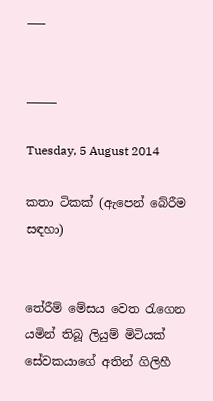___


_____

Tuesday, 5 August 2014

කතා ටිකක් (ඇපෙන් බේරීම සඳහා)


තේරීම් මේසය වෙත රැගෙන යමින් තිබූ ලියුම් මිටියක් සේවකයාගේ අතින් ගිලිහී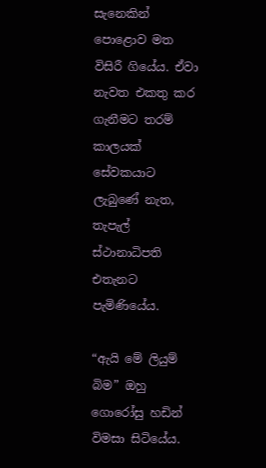සැනෙකින් පොළොව මත විසිරී ගියේය. ඒවා නැවත එකතු කර ගැනීමට තරම් කාලයක් සේවකයාට ලැබුණේ නැත, තැපැල් ස්ථානාධිපති එතැනට පැමිණියේය.

“ඇයි මේ ලියුම් බිම” ඔහු ගොරෝසු හඩින් විමසා සිටියේය.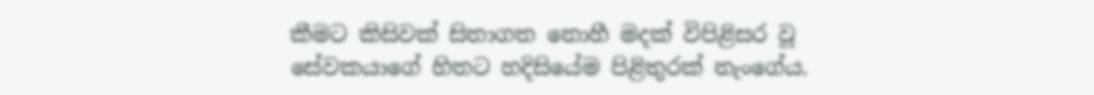කීමට කිසිවක් සිතාගත නොහී මදක් විපිළිසර වූ සේවකයාගේ හිතට හදිසියේම පිළිතුරක් නැංගේය.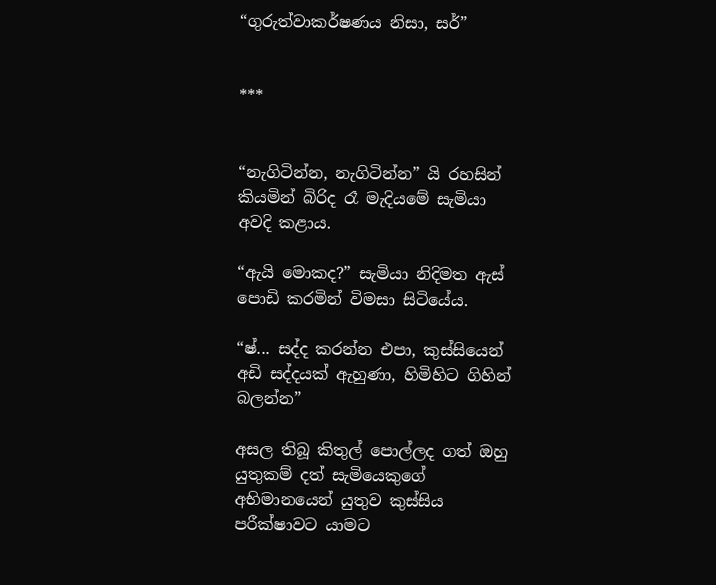“ගුරුත්වාකර්ෂණය නිසා, සර්”


***


“නැගිටින්න, නැගිටින්න” යි රහසින් කියමින් බිරිද රෑ මැදියමේ සැමියා අවදි කළාය.

“ඇයි මොකද?” සැමියා නිදිමත ඇස් පොඩි කරමින් විමසා සිටියේය.

“ෂ්... සද්ද කරන්න එපා, කුස්සියෙන් අඩි සද්දයක් ඇහුණා, හිමිහිට ගිහින් බලන්න”

අසල තිබූ කිතුල් පොල්ලද ගත් ඔහු යුතුකම් දත් සැමියෙකුගේ අභිමානයෙන් යුතුව කුස්සිය පරීක්ෂාවට යාමට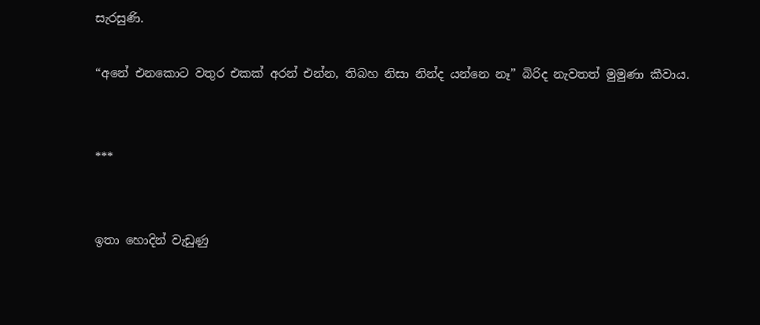සැරසුණි.

“අනේ එනකොට වතුර එකක් අරන් එන්න, තිබහ නිසා නින්ද යන්නෙ නෑ” බිරිද නැවතත් මුමුණා කීවාය.


***


ඉතා හොදින් වැඩුණු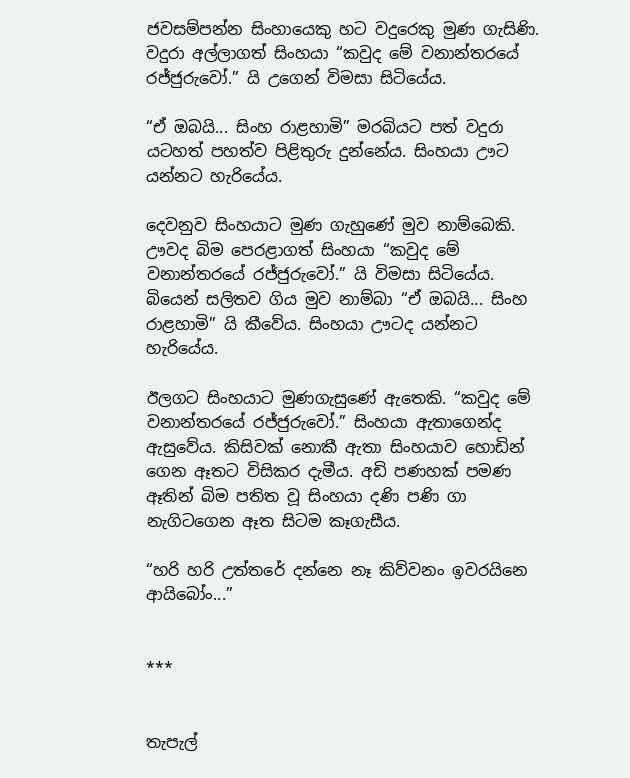ජවසම්පන්න සිංහායෙකු හට වදුරෙකු මුණ ගැසිණි. වදුරා අල්ලාගත් සිංහයා “කවුද මේ වනාන්තරයේ රජ්ජුරුවෝ.” යි උගෙන් විමසා සිටියේය.

“ඒ ඔබයි... සිංහ රාළහාමි” මරබියට පත් වදුරා යටහත් පහත්ව පිළිතුරු දුන්නේය. සිංහයා ඌට යන්නට හැරියේය.

දෙවනුව සිංහයාට මුණ ගැහුණේ මුව නාම්බෙකි. ඌවද බිම පෙරළාගත් සිංහයා “කවුද මේ වනාන්තරයේ රජ්ජුරුවෝ.” යි විමසා සිටියේය. බියෙන් සලිතව ගිය මුව නාම්බා “ඒ ඔබයි... සිංහ රාළහාමි” යි කීවේය. සිංහයා ඌටද යන්නට හැරියේය.

ඊලගට සිංහයාට මුණගැසුණේ ඇතෙකි. “කවුද මේ වනාන්තරයේ රජ්ජුරුවෝ.” සිංහයා ඇතාගෙන්ද ඇසුවේය. කිසිවක් නොකී ඇතා සිංහයාව හොඩින් ගෙන ඈතට විසිකර දැමීය. අඩි පණහක් පමණ ඈතින් බිම පතිත වූ සිංහයා දණි පණි ගා නැගිටගෙන ඈත සිටම කෑගැසීය.

“හරි හරි උත්තරේ දන්නෙ නෑ කිව්වනං ඉවරයිනෙ ආයිබෝං...”


***


තැපැල්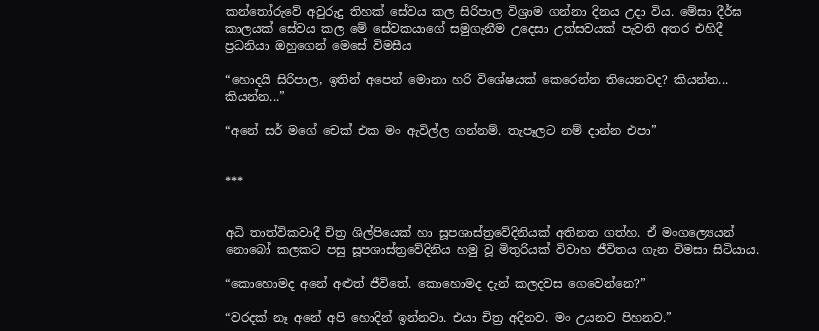කන්තෝරුවේ අවුරුදු තිහක් සේවය කල සිරිපාල විශ්‍රාම ගන්නා දිනය උදා විය. මේසා දීර්ඝ කාලයක් සේවය කල මේ සේවකයාගේ සමුගැනීම උදෙසා උත්සවයක් පැවති අතර එහිදී ප්‍රධනියා ඔහුගෙන් මෙසේ විමසීය

“හොදයි සිරිපාල, ඉතින් අපෙන් මොනා හරි විශේෂයක් කෙරෙන්න තියෙනවද? කියන්න... කියන්න...”

“අනේ සර් මගේ චෙක් එක මං ඇවිල්ල ගන්නම්. තැපෑලට නම් දාන්න එපා”


***


අධි තාත්විකවාදී චිත්‍ර ශිල්පියෙක් හා සූපශාස්ත්‍රවේදිනියක් අතිනත ගත්හ. ඒ මංගල්‍යෙයන් නොබෝ කලකට පසු සූපශාස්ත්‍රවේදිනිය හමු වූ මිතුරියක් විවාහ ජීවිතය ගැන විමසා සිටියාය.

“කොහොමද අනේ අළුත් ජීවිතේ. කොහොමද දැන් කලදවස ගෙවෙන්නෙ?”

“වරදක් නෑ අනේ අපි හොදින් ඉන්නවා. එයා චිත්‍ර අදිනව. මං උයනව පිහනව.”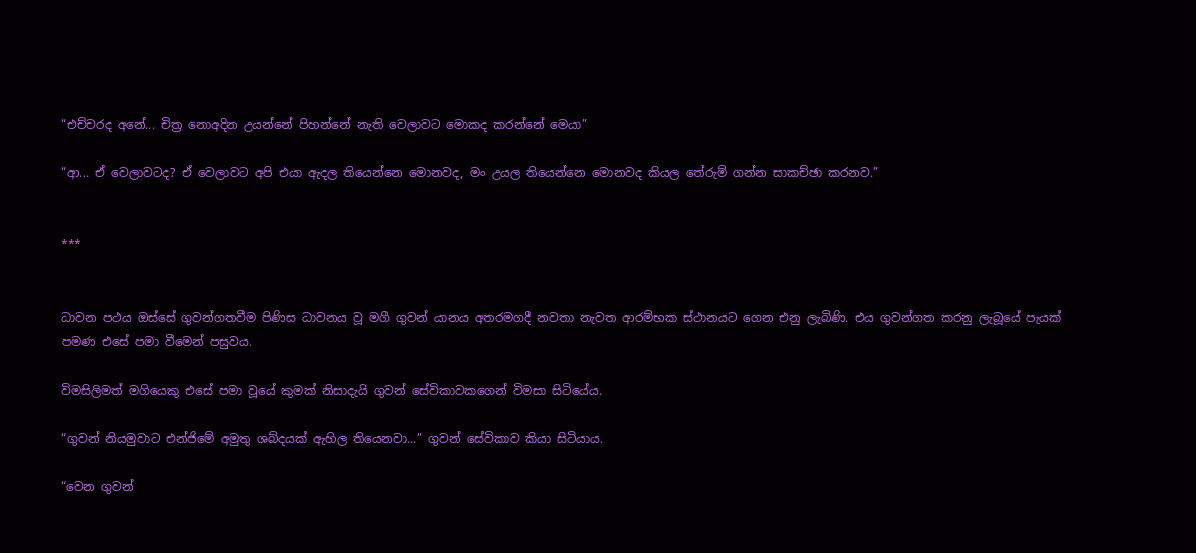“එච්චරද අනේ... චිත්‍ර නොඅදින උයන්නේ පිහන්නේ නැති වෙලාවට මොකද කරන්නේ මෙයා”

“ආ... ඒ වෙලාවටද? ඒ වෙලාවට අපි එයා ඇදල තියෙන්නෙ මොනවද, මං උයල තියෙන්නෙ මොනවද කියල තේරුම් ගන්න සාකච්ඡා කරනව.”


***


ධාවන පථය ඔස්සේ ගුවන්ගතවීම පිණිස ධාවනය වූ මගී ගුවන් යානය අතරමගදී නවතා නැවත ආරම්භක ස්ථානයට ගෙන එනු ලැබිණි. එය ගුවන්ගත කරනු ලැබූයේ පැයක් පමණ එසේ පමා වීමෙන් පසුවය.

විමසිලිමත් මගියෙකු එසේ පමා වූයේ කුමක් නිසාදැයි ගුවන් සේවිකාවකගෙන් විමසා සිටියේය.

“ගුවන් නියමුවාට එන්ජිමේ අමුතු ශබ්දයක් ඇහිල තියෙනවා...” ගුවන් සේවිකාව කියා සිටියාය.

“වෙන ගුවන්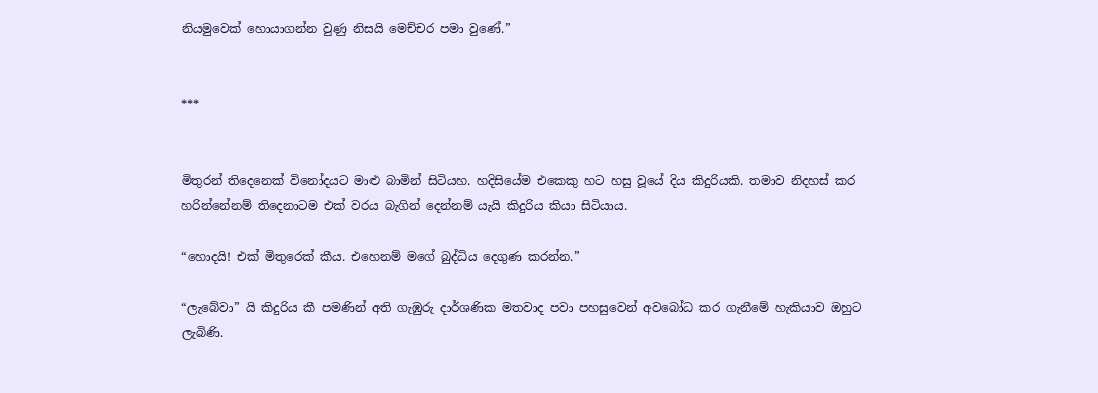නියමුවෙක් හොයාගන්න වුණු නිසයි මෙච්චර පමා වුණේ.”


***


මිතුරන් තිදෙනෙක් විනෝදයට මාළු බාමින් සිටියහ. හදිසියේම එකෙකු හට හසු වූයේ දිය කිදුරියකි. තමාව නිදහස් කර හරින්නේනම් තිදෙනාටම එක් වරය බැගින් දෙන්නම් යැයි කිදුරිය කියා සිටියාය.

“හොදයි! එක් මිතුරෙක් කීය. එහෙනම් මගේ බුද්ධිය දෙගුණ කරන්න.”

“ලැබේවා” යි කිදුරිය කී පමණින් අති ගැඹුරු දාර්ශණික මතවාද පවා පහසුවෙන් අවබෝධ කර ගැනීමේ හැකියාව ඔහුට ලැබිණි.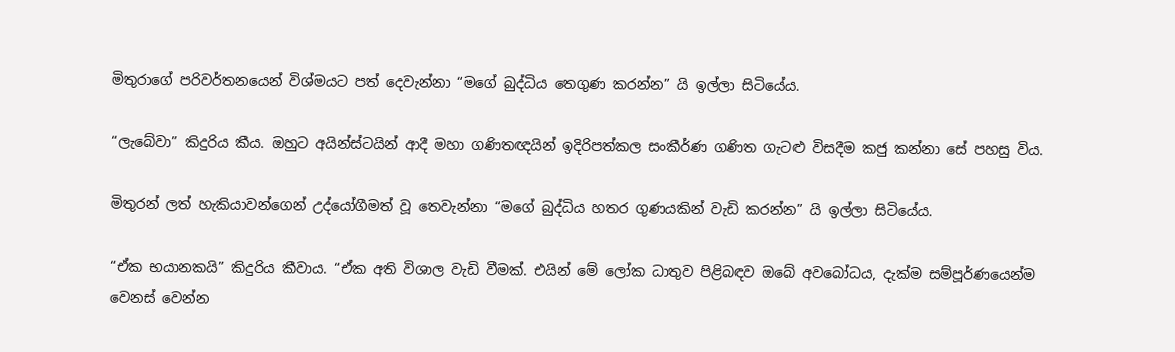මිතුරාගේ පරිවර්තනයෙන් විශ්මයට පත් දෙවැන්නා “මගේ බුද්ධිය තෙගුණ කරන්න” යි ඉල්ලා සිටියේය.

“ලැබේවා” කිදුරිය කීය. ඔහුට අයින්ස්ටයින් ආදී මහා ගණිතඥයින් ඉදිරිපත්කල සංකීර්ණ ගණිත ගැටළු විසදීම කජු කන්නා සේ පහසු විය.

මිතුරන් ලත් හැකියාවන්ගෙන් උද්යෝගීමත් වූ තෙවැන්නා “මගේ බුද්ධිය හතර ගුණයකින් වැඩි කරන්න” යි ඉල්ලා සිටියේය.

“ඒක භයානකයි” කිදුරිය කීවාය. “ඒක අති විශාල වැඩි වීමක්. එයින් මේ ලෝක ධාතුව පිළිබඳව ඔබේ අවබෝධය, දැක්ම සම්පූර්ණයෙන්ම වෙනස් වෙන්න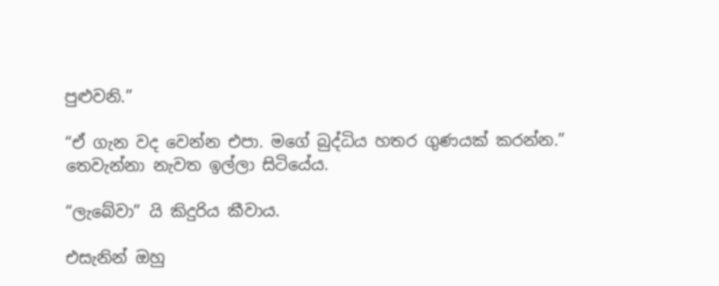පුළුවනි.”

“ඒ ගැන වද වෙන්න එපා. මගේ බුද්ධිය හතර ගුණයක් කරන්න.” තෙවැන්නා නැවත ඉල්ලා සිටියේය.

“ලැබේවා” යි කිදුරිය කීවාය.

එසැනින් ඔහු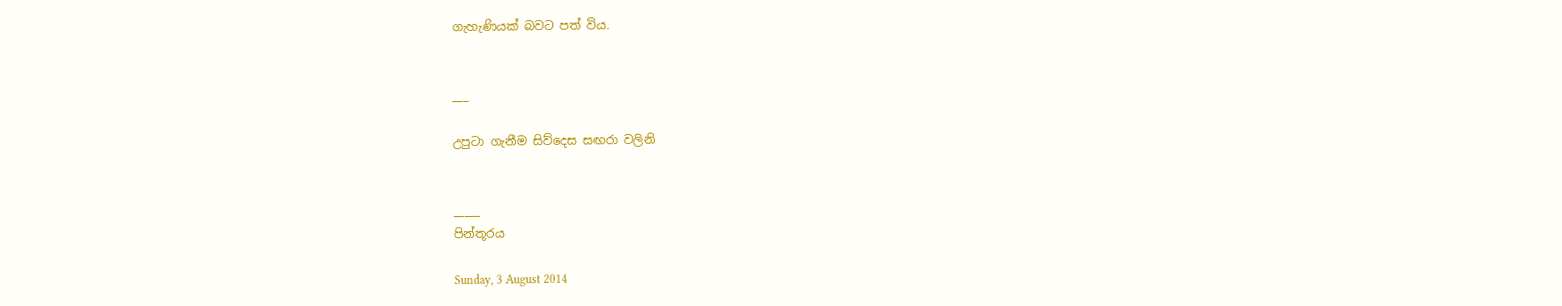ගැහැණියක් බවට පත් විය.


___

උපුටා ගැනීම සිව්දෙස සඟරා වලිනි


_____
පින්තූරය

Sunday, 3 August 2014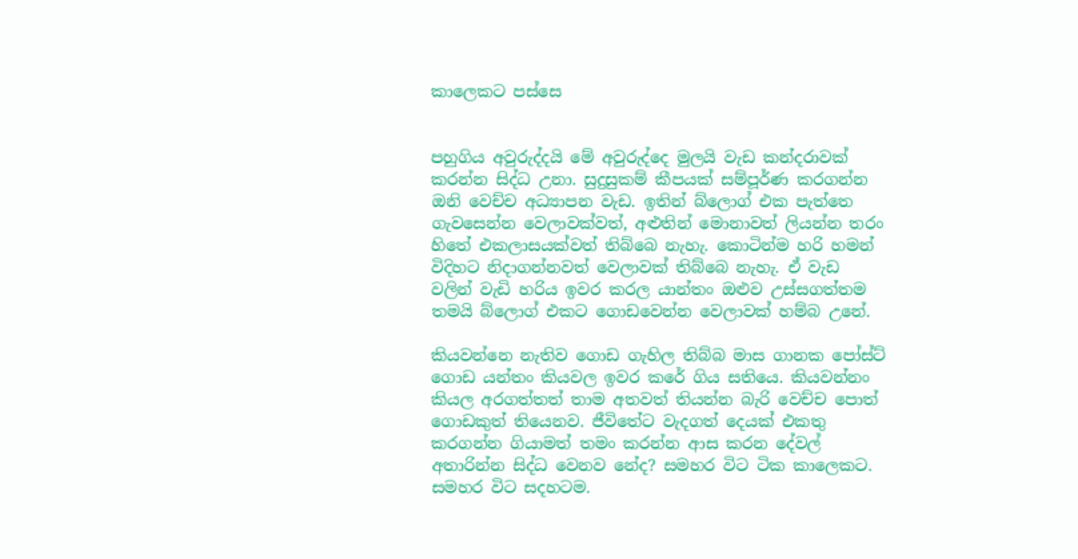කාලෙකට පස්සෙ


පහුගිය අවුරුද්දයි මේ අවුරුද්දෙ මුලයි වැඩ කන්දරාවක් කරන්න සිද්ධ උනා. සුදුසුකම් කීපයක් සම්පූර්ණ කරගන්න ඔනි වෙච්ච අධ්‍යාපන වැඩ. ඉතින් බ්ලොග් එක පැත්තෙ ගැවසෙන්න වෙලාවක්වත්, අළුතින් මොනාවත් ලියන්න තරං හිතේ එකලාසයක්වත් තිබ්බෙ නැහැ. කොටින්ම හරි හමන් විදිහට නිදාගන්නවත් වෙලාවක් තිබ්බෙ නැහැ. ඒ වැඩ වලින් වැඩි හරිය ඉවර කරල යාන්තං ඔළුව උස්සගත්තම තමයි බ්ලොග් එකට ගොඩවෙන්න වෙලාවක් හම්බ උනේ.

කියවන්නෙ නැතිව ගොඩ ගැහිල තිබ්බ මාස ගානක පෝස්ට් ගොඩ යන්තං කියවල ඉවර කරේ ගිය සතියෙ. කියවන්නං කියල අරගත්තත් තාම අතවත් තියන්න බැරි වෙච්ච පොත් ගොඩකුත් තියෙනව. ජීවිතේට වැදගත් දෙයක් එකතු කරගන්න ගියාමත් තමං කරන්න ආස කරන දේවල් අතාරින්න සිද්ධ වෙනව නේද? සමහර විට ටික කාලෙකට. සමහර විට සදහටම.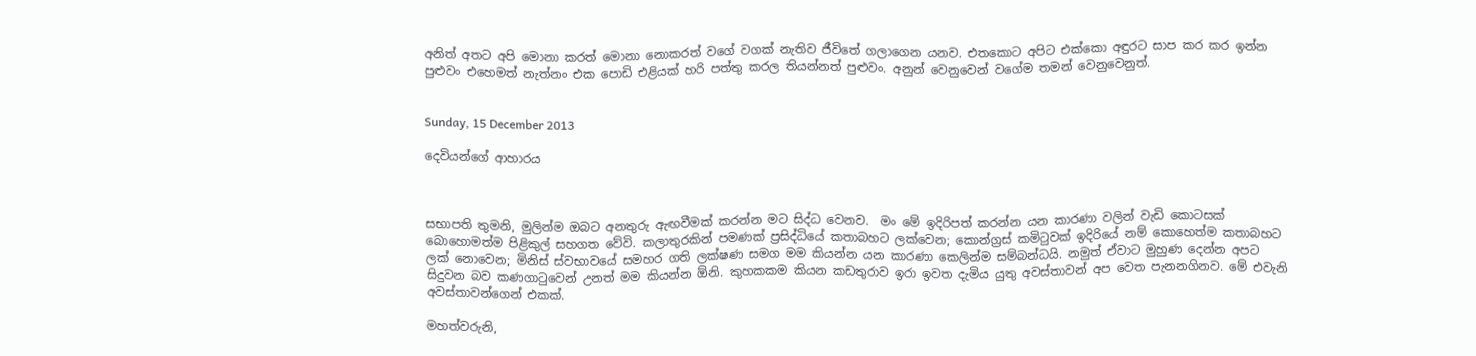අනිත් අතට අපි මොනා කරත් මොනා නොකරත් වගේ වගක් නැතිව ජීවිතේ ගලාගෙන යනව. එතකොට අපිට එක්කො අඳුරට සාප කර කර ඉන්න පුළුවං එහෙමත් නැත්නං එක පොඩි එළියක් හරි පත්තු කරල තියන්නත් පුළුවං. අනුන් වෙනුවෙන් වගේම තමන් වෙනුවෙනුත්.


Sunday, 15 December 2013

දෙවියන්ගේ ආහාරය



සභාපති තුමනි, මුලින්ම ඔබට අනතුරු ඇඟවීමක් කරන්න මට සිද්ධ වෙනව.  මං මේ ඉදිරිපත් කරන්න යන කාරණා වලින් වැඩි කොටසක් බොහොමත්ම පිළිකුල් සහගත වේවි. කලාතුරකින් පමණක් ප්‍රසිද්ධියේ කතාබහට ලක්වෙන; කොන්ග්‍රස් කමිටුවක් ඉදිරියේ නම් කොහෙත්ම කතාබහට ලක් නොවෙන; මිනිස් ස්වභාවයේ සමහර ගති ලක්ෂණ සමග මම කියන්න යන කාරණා කෙලින්ම සම්බන්ධයි. නමුත් ඒවාට මුහුණ දෙන්න අපට සිදුවන බව කණගාටුවෙන් උනත් මම කියන්න ඕනි. කුහකකම කියන කඩතුරාව ඉරා ඉවත දැමිය යුතු අවස්තාවන් අප වෙත පැනනගිනව. මේ එවැනි අවස්තාවන්ගෙන් එකක්.

මහත්වරුනි,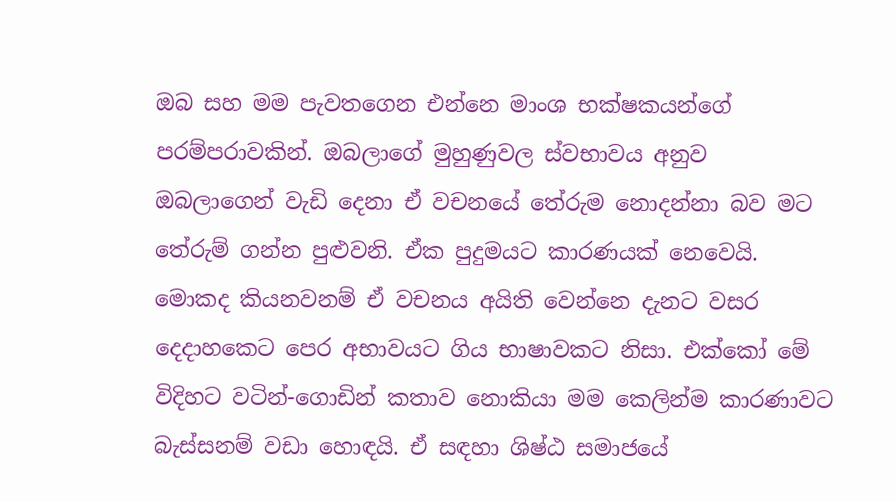ඔබ සහ මම පැවතගෙන එන්නෙ මාංශ භක්ෂකයන්ගේ පරම්පරාවකින්. ඔබලාගේ මුහුණුවල ස්වභාවය අනුව ඔබලාගෙන් වැඩි දෙනා ඒ වචනයේ තේරුම නොදන්නා බව මට තේරුම් ගන්න පුළුවනි. ඒක පුදුමයට කාරණයක් නෙවෙයි. මොකද කියනවනම් ඒ වචනය අයිති වෙන්නෙ දැනට වසර දෙදාහකෙට පෙර අභාවයට ගිය භාෂාවකට නිසා. එක්කෝ මේ විදිහට වටින්-ගොඩින් කතාව නොකියා මම කෙලින්ම කාරණාවට බැස්සනම් වඩා හොඳයි. ඒ සඳහා ශිෂ්ඨ සමාජයේ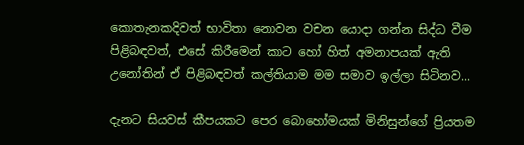කොතැනකදිවත් භාවිතා නොවන වචන යොදා ගන්න සිද්ධ වීම පිළිබඳවත්, එසේ කිරීමෙන් කාට හෝ හිත් අමනාපයක් ඇති උනෝතින් ඒ පිළිබඳවත් කල්තියාම මම සමාව ඉල්ලා සිටිනව...

දැනට සියවස් කීපයකට පෙර බොහෝමයක් මිනිසුන්ගේ ප්‍රියතම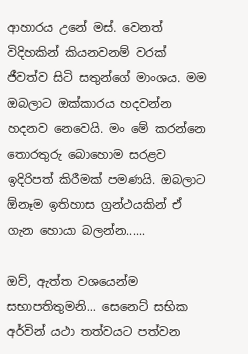ආහාරය උනේ මස්. වෙනත් විදිහකින් කියනවනම් වරක් ජීවත්ව සිටි සතුන්ගේ මාංශය. මම ඔබලාට ඔක්කාරය හදවන්න හදනව නෙවෙයි. මං මේ කරන්නෙ තොරතුරු බොහොම සරළව ඉදිරිපත් කිරීමක් පමණයි. ඔබලාට ඕනෑම ඉතිහාස ග්‍රන්ථයකින් ඒ ගැන හොයා බලන්න......

ඔව්, ඇත්ත වශයෙන්ම සභාපතිතුමනි... සෙනෙට් සභික අර්වින් යථා තත්වයට පත්වන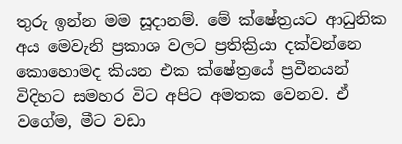තුරු ඉන්න මම සූදානම්. මේ ක්ෂේත්‍රයට ආධුනික අය මෙවැනි ප්‍රකාශ වලට ප්‍රතික්‍රියා දක්වන්නෙ කොහොමද කියන එක ක්ෂේත්‍රයේ ප්‍රවීනයන් විදිහට සමහර විට අපිට අමතක වෙනව. ඒ වගේම, මීට වඩා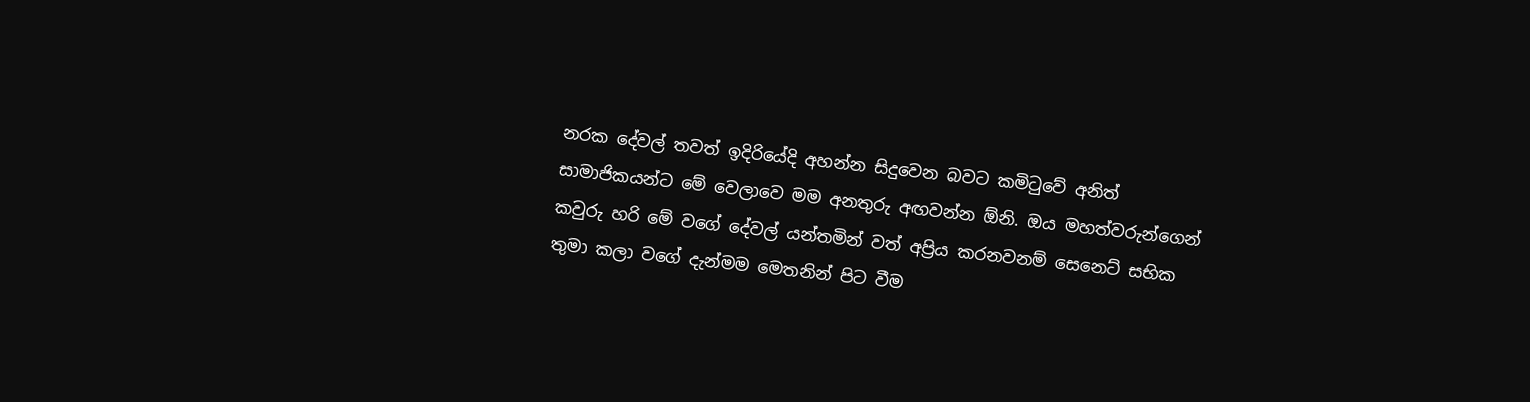නරක දේවල් තවත් ඉදිරියේදි අහන්න සිදුවෙන බවට කමිටුවේ අනිත් සාමාජිකයන්ට මේ වෙලාවෙ මම අනතුරු අඟවන්න ඕනි. ඔය මහත්වරුන්ගෙන් කවුරු හරි මේ වගේ දේවල් යන්තමින් වත් අප්‍රිය කරනවනම් සෙනෙට් සභික තුමා කලා වගේ දැන්මම මෙතනින් පිට වීම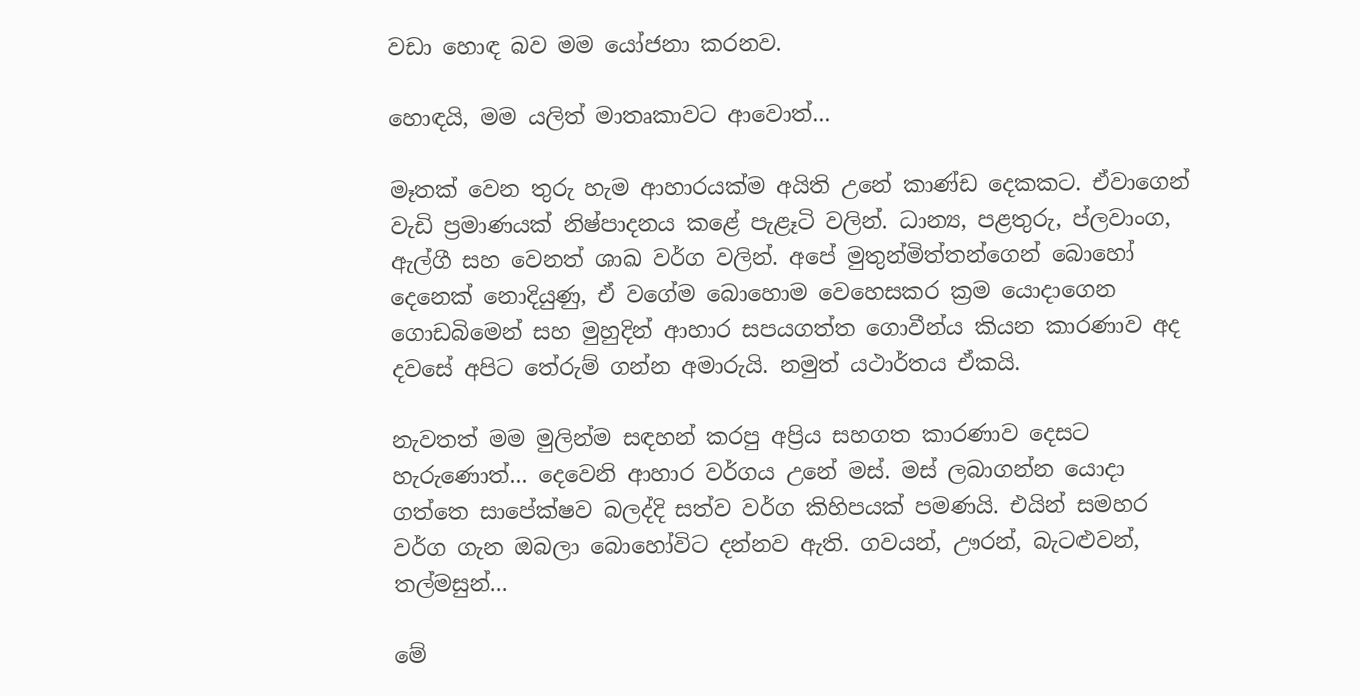වඩා හොඳ බව මම යෝජනා කරනව.

හොඳයි, මම යලිත් මාතෘකාවට ආවොත්...

මෑතක් වෙන තුරු හැම ආහාරයක්ම අයිති උනේ කාණ්ඩ දෙකකට. ඒවාගෙන් වැඩි ප්‍රමාණයක් නිෂ්පාදනය කළේ පැළෑටි වලින්. ධාන්‍ය, පළතුරු, ප්ලවාංග, ඇල්ගී සහ වෙනත් ශාඛ වර්ග වලින්. අපේ මුතුන්මිත්තන්ගෙන් බොහෝ දෙනෙක් නොදියුණු, ඒ වගේම බොහොම වෙහෙසකර ක්‍රම යොදාගෙන ගොඩබිමෙන් සහ මුහුදින් ආහාර සපයගත්ත ගොවීන්ය කියන කාරණාව අද දවසේ අපිට තේරුම් ගන්න අමාරුයි. නමුත් යථාර්තය ඒකයි.

නැවතත් මම මුලින්ම සඳහන් කරපු අප්‍රිය සහගත කාරණාව දෙසට හැරුණොත්... දෙවෙනි ආහාර වර්ගය උනේ මස්. මස් ලබාගන්න යොදා ගත්තෙ සාපේක්ෂව බලද්දි සත්ව වර්ග කිහිපයක් පමණයි. එයින් සමහර වර්ග ගැන ඔබලා බොහෝවිට දන්නව ඇති. ගවයන්, ඌරන්, බැටළුවන්, තල්මසුන්...

මේ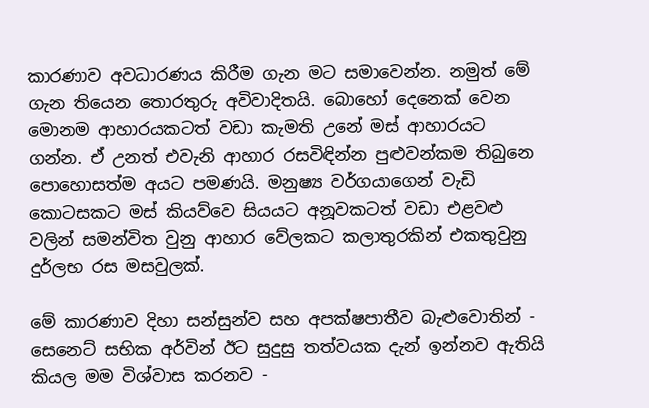කාරණාව අවධාරණය කිරීම ගැන මට සමාවෙන්න. නමුත් මේ ගැන තියෙන තොරතුරු අවිවාදිතයි. බොහෝ දෙනෙක් වෙන මොනම ආහාරයකටත් වඩා කැමති උනේ මස් ආහාරයට ගන්න. ඒ උනත් එවැනි ආහාර රසවිඳින්න පුළුවන්කම තිබුනෙ පොහොසත්ම අයට පමණයි. මනුෂ්‍ය වර්ගයාගෙන් වැඩි කොටසකට මස් කියව්වෙ සියයට අනූවකටත් වඩා එළවළු වලින් සමන්විත වුනු ආහාර වේලකට කලාතුරකින් එකතුවුනු දුර්ලභ රස මසවුලක්.

මේ කාරණාව දිහා සන්සුන්ව සහ අපක්ෂපාතීව බැළුවොතින් - සෙනෙට් සභික අර්වින් ඊට සුදුසු තත්වයක දැන් ඉන්නව ඇතියි කියල මම විශ්වාස කරනව -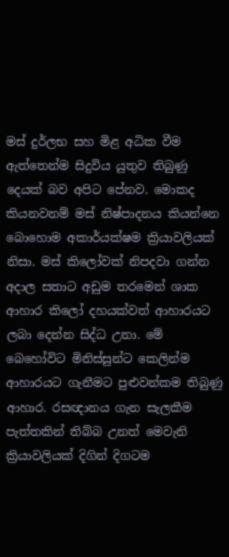මස් දුර්ලභ සහ මිළ අධික වීම ඇත්තෙන්ම සිදුවිය යුතුව තිබුණු දෙයක් බව අපිට පේනව. මොකද කියනවනම් මස් නිෂ්පාදනය කියන්නෙ බොහොම අකාර්යක්ෂම ක්‍රියාවලියක් නිසා. මස් කිලෝවක් නිපදවා ගන්න අදාල සතාට අඩුම තරමෙන් ශාක ආහාර කිලෝ දහයක්වත් ආහාරයට ලබා දෙන්න සිද්ධ උනා. මේ බෙහෝවිට මිනිස්සුන්ට කෙලින්ම ආහාරයට ගැනීමට පුළුවන්කම තිබුණු ආහාර. රසඥානය ගැන සැලකීම පැත්තකින් තිබ්බ උනත් මෙවැනි ක්‍රියාවලියක් දිගින් දිගටම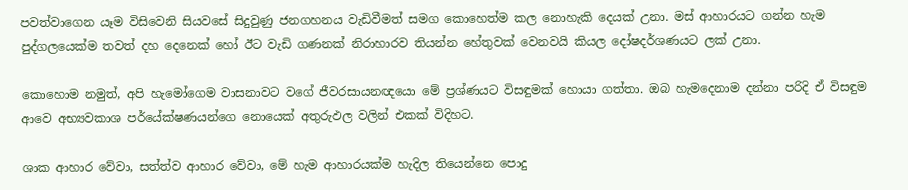පවත්වාගෙන යෑම විසිවෙනි සියවසේ සිදුවුණු ජනගහනය වැඩිවීමත් සමග කොහෙත්ම කල නොහැකි දෙයක් උනා. මස් ආහාරයට ගන්න හැම පුද්ගලයෙක්ම තවත් දහ දෙනෙක් හෝ ඊට වැඩි ගණනක් නිරාහාරව තියන්න හේතුවක් වෙනවයි කියල දෝෂදර්ශණයට ලක් උනා.

කොහොම නමුත්, අපි හැමෝගෙම වාසනාවට වගේ ජීවරසායනඥයො මේ ප්‍රශ්ණයට විසඳුමක් හොයා ගත්තා. ඔබ හැමදෙනාම දන්නා පරිදි ඒ විසඳුම ආවෙ අභ්‍යවකාශ පර්යේක්ෂණයන්ගෙ නොයෙක් අතුරුඵල වලින් එකක් විදිහට.

ශාක ආහාර වේවා, සත්ත්ව ආහාර වේවා, මේ හැම ආහාරයක්ම හැදිල තියෙන්නෙ පොදු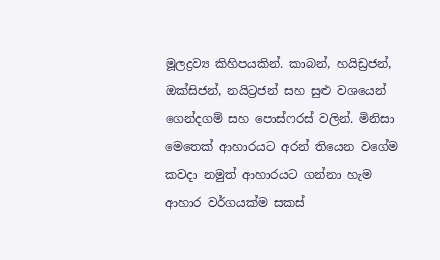මූලද්‍රව්‍ය කිහිපයකින්. කාබන්, හයිඩ්‍රජන්, ඔක්සිජන්, නයිට්‍රජන් සහ සුළු වශයෙන් ගෙන්දගම් සහ පොස්ෆරස් වලින්. මිනිසා මෙතෙක් ආහාරයට අරන් තියෙන වගේම කවදා නමුත් ආහාරයට ගන්නා හැම ආහාර වර්ගයක්ම සකස්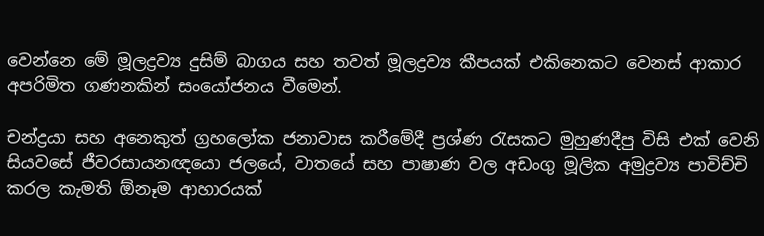වෙන්නෙ මේ මූලද්‍රව්‍ය දුසිම් බාගය සහ තවත් මූලද්‍රව්‍ය කීපයක් එකිනෙකට වෙනස් ආකාර අපරිමිත ගණනකින් සංයෝජනය වීමෙන්.

චන්ද්‍රයා සහ අනෙකුත් ග්‍රහලෝක ජනාවාස කරීමේදී ප්‍රශ්ණ රැසකට මුහුණදීපු විසි එක් වෙනි සියවසේ ජීවරසායනඥයො ජලයේ, වාතයේ සහ පාෂාණ වල අඩංගු මූලික අමුද්‍රව්‍ය පාවිච්චි කරල කැමති ඕනෑම ආහාරයක්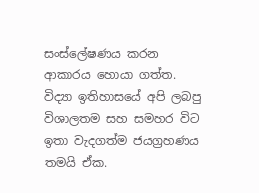සංස්ලේෂණය කරන ආකාරය හොයා ගත්ත. විද්‍යා ඉතිහාසයේ අපි ලබපු විශාලතම සහ සමහර විට ඉතා වැදගත්ම ජයග්‍රහණය තමයි ඒක.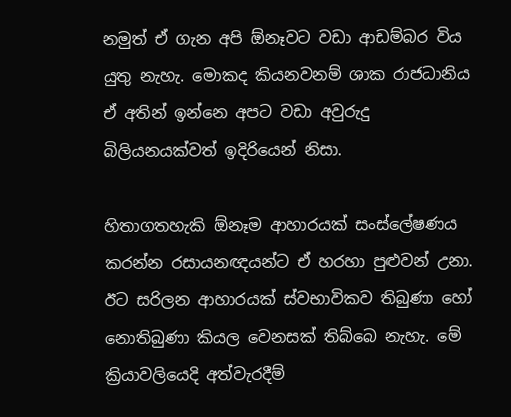නමුත් ඒ ගැන අපි ඕනෑවට වඩා ආඩම්බර විය යුතු නැහැ. මොකද කියනවනම් ශාක රාජධානිය ඒ අතින් ඉන්නෙ අපට වඩා අවුරුදු බිලියනයක්වත් ඉදිරියෙන් නිසා.

හිතාගතහැකි ඕනෑම ආහාරයක් සංස්ලේෂණය කරන්න රසායනඥයන්ට ඒ හරහා පුළුවන් උනා. ඊට සරිලන ආහාරයක් ස්වභාවිකව තිබුණා හෝ නොතිබුණා කියල වෙනසක් තිබ්බෙ නැහැ. මේ ක්‍රියාවලියෙදි අත්වැරදීම්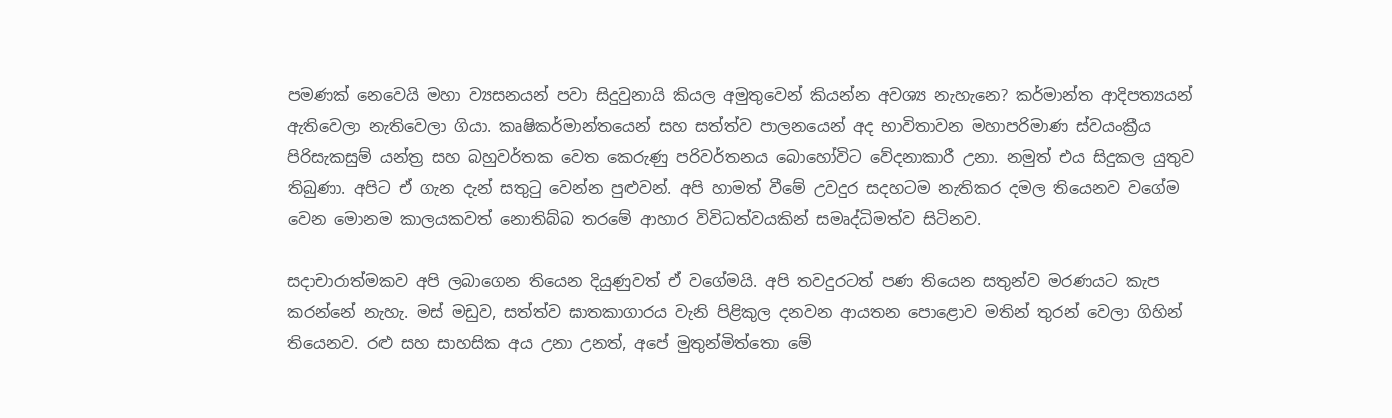පමණක් නෙවෙයි මහා ව්‍යසනයන් පවා සිදුවුනායි කියල අමුතුවෙන් කියන්න අවශ්‍ය නැහැනෙ? කර්මාන්ත ආදිපත්‍යයන් ඇතිවෙලා නැතිවෙලා ගියා. කෘෂිකර්මාන්තයෙන් සහ සත්ත්ව පාලනයෙන් අද භාවිතාවන මහාපරිමාණ ස්වයංක්‍රීය පිරිසැකසුම් යන්ත්‍ර සහ බහුවර්තක වෙත කෙරුණු පරිවර්තනය බොහෝවිට වේදනාකාරී උනා. නමුත් එය සිදුකල යුතුව තිබුණා. අපිට ඒ ගැන දැන් සතුටු වෙන්න පුළුවන්. අපි හාමත් වීමේ උවදුර සදහටම නැතිකර දමල තියෙනව වගේම වෙන මොනම කාලයකවත් නොතිබ්බ තරමේ ආහාර විවිධත්වයකින් සමෘද්ධිමත්ව සිටිනව.

සදාචාරාත්මකව අපි ලබාගෙන තියෙන දියුණුවත් ඒ වගේමයි. අපි තවදුරටත් පණ තියෙන සතුන්ව මරණයට කැප කරන්නේ නැහැ. මස් මඩුව, සත්ත්ව ඝාතකාගාරය වැනි පිළිකුල දනවන ආයතන පොළොව මතින් තුරන් වෙලා ගිහින් තියෙනව. රළු සහ සාහසික අය උනා උනත්, අපේ මුතුන්මිත්තො මේ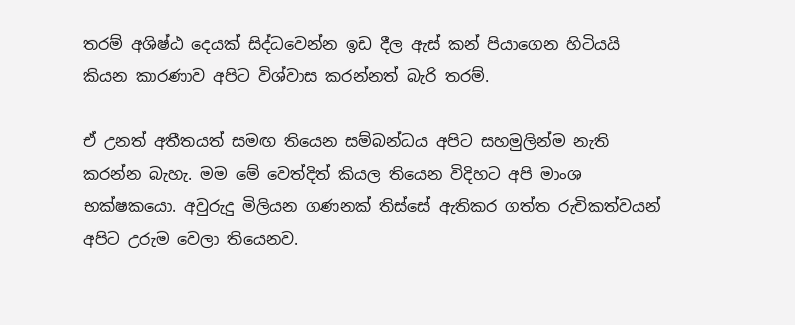තරම් අශිෂ්ඨ දෙයක් සිද්ධවෙන්න ඉඩ දීල ඇස් කන් පියාගෙන හිටියයි කියන කාරණාව අපිට විශ්වාස කරන්නත් බැරි තරම්.

ඒ උනත් අතීතයත් සමඟ තියෙන සම්බන්ධය අපිට සහමුලින්ම නැති කරන්න බැහැ. මම මේ වෙත්දිත් කියල තියෙන විදිහට අපි මාංශ භක්ෂකයො. අවුරුදු මිලියන ගණනක් තිස්සේ ඇතිකර ගත්ත රුචිකත්වයන් අපිට උරුම වෙලා තියෙනව.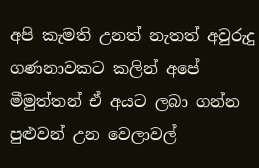අපි කැමති උනත් නැතත් අවුරුදු ගණනාවකට කලින් අපේ මීමුත්තන් ඒ අයට ලබා ගන්න පුළුවන් උන වෙලාවල්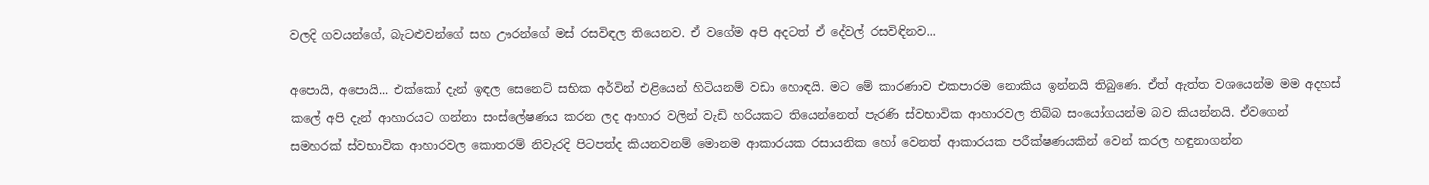වලදි ගවයන්ගේ, බැටළුවන්ගේ සහ ඌරන්ගේ මස් රසවිඳල තියෙනව. ඒ වගේම අපි අදටත් ඒ දේවල් රසවිඳිනව...

අපොයි, අපොයි... එක්කෝ දැන් ඉඳල සෙනෙට් සභික අර්වින් එළියෙන් හිටියනම් වඩා හොඳයි. මට මේ කාරණාව එකපාරම නොකිය ඉන්නයි තිබුණෙ. ඒත් ඇත්ත වශයෙන්ම මම අදහස් කලේ අපි දැන් ආහාරයට ගන්නා සංස්ලේෂණය කරන ලද ආහාර වලින් වැඩි හරියකට තියෙන්නෙත් පැරණි ස්වභාවික ආහාරවල තිබ්බ සංයෝගයන්ම බව කියන්නයි. ඒවගෙන් සමහරක් ස්වභාවික ආහාරවල කොතරම් නිවැරදි පිටපත්ද කියනවනම් මොනම ආකාරයක රසායනික හෝ වෙනත් ආකාරයක පරීක්ෂණයකින් වෙන් කරල හඳුනාගන්න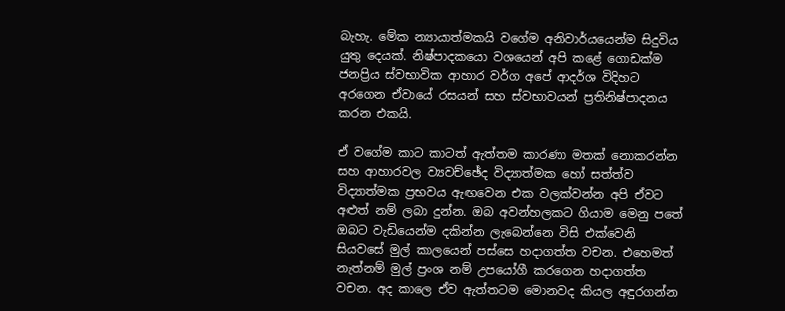බැහැ. මේක න්‍යායාත්මකයි වගේම අනිවාර්යයෙන්ම සිදුවිය යුතු දෙයක්. නිෂ්පාදකයො වශයෙන් අපි කළේ ගොඩක්ම ජනප්‍රිය ස්වභාවික ආහාර වර්ග අපේ ආදර්ශ විදිහට අරගෙන ඒවායේ රසයන් සහ ස්වභාවයන් ප්‍රතිනිෂ්පාදනය කරන එකයි.

ඒ වගේම කාට කාටත් ඇත්තම කාරණා මතක් නොකරන්න සහ ආහාරවල ව්‍යවච්ඡේද විද්‍යාත්මක හෝ සත්ත්ව විද්‍යාත්මක ප්‍රභවය ඇඟවෙන එක වලක්වන්න අපි ඒවට අළුත් නම් ලබා දුන්න. ඔබ අවන්හලකට ගියාම මෙනු පතේ ඔබට වැඩි‍යෙන්ම දකින්න ලැබෙන්නෙ විසි එක්වෙනි සියවසේ මුල් කාලයෙන් පස්සෙ හදාගත්ත වචන. එහෙමත් නැත්නම් මුල් ප්‍රංශ නම් උපයෝගී කරගෙන හදාගත්ත වචන. අද කාලෙ ඒව ඇත්තටම මොනවද කියල අඳුරගන්න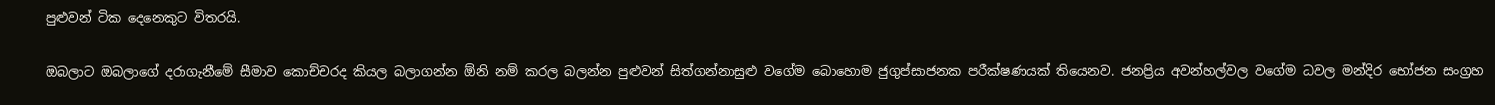පුළුවන් ටික දෙනෙකුට විතරයි.

ඔබලාට ඔබලාගේ දරාගැනීමේ සීමාව කොච්චරද කියල බලාගන්න ඕනි නම් කරල බලන්න පුළුවන් සිත්ගන්නාසුළු වගේම බොහොම ජුගුප්සාජනක පරීක්ෂණයක් තියෙනව. ජනප්‍රිය අවන්හල්වල වගේම ධවල මන්දිර භෝජන සංග්‍රහ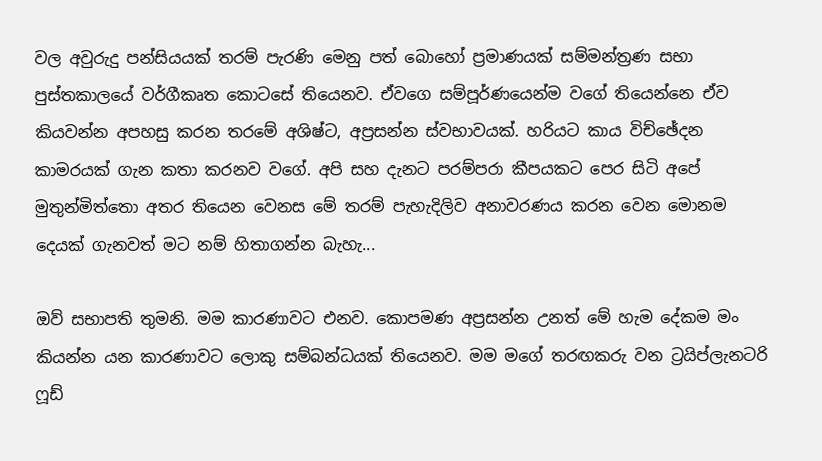වල අවුරුදු පන්සියයක් තරම් පැරණි මෙනු පත් බොහෝ ප්‍රමාණයක් සම්මන්ත්‍රණ සභා පුස්තකාලයේ වර්ගීකෘත කොටසේ තියෙනව. ඒවගෙ සම්පූර්ණයෙන්ම වගේ තියෙන්නෙ ඒව කියවන්න අපහසු කරන තරමේ අශිෂ්ට, අප්‍රසන්න ස්වභාවයක්. හරියට කාය විච්ඡේදන කාමරයක් ගැන කතා කරනව වගේ. අපි සහ දැනට පරම්පරා කීපයකට පෙර සිටි අපේ මුතුන්මිත්තො අතර තියෙන වෙනස මේ තරම් පැහැදිලිව අනාවරණය කරන වෙන මොනම දෙයක් ගැනවත් මට නම් හිතාගන්න බැහැ...

ඔව් සභාපති තුමනි. මම කාරණාවට එනව. කොපමණ අප්‍රසන්න උනත් මේ හැම දේකම මං කියන්න යන කාරණාවට ලොකු සම්බන්ධයක් තියෙනව. මම මගේ තරඟකරු වන ට්‍රයිප්ලැනටරි ෆූඩ්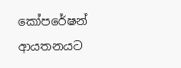කෝපරේෂන් ආයතනයට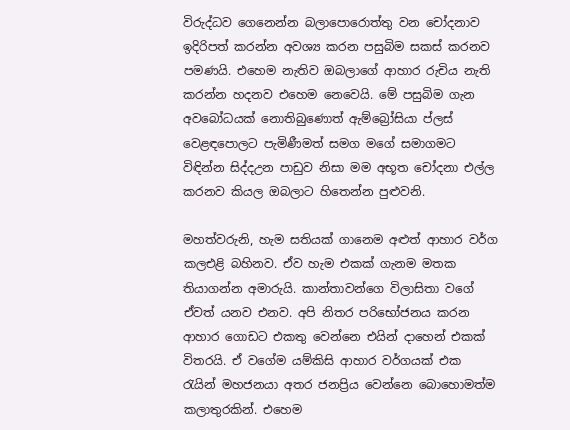විරුද්ධව ගෙනෙන්න බලාපොරොත්තු වන චෝදනාව ඉදිරිපත් කරන්න අවශ්‍ය කරන පසුබිම සකස් කරනව පමණයි. එහෙම නැතිව ඔබලාගේ ආහාර රුචිය නැති කරන්න හදනව එහෙම නෙවෙයි. මේ පසුබිම ගැන අවබෝධයක් නොතිබුණොත් ඇම්බ්‍රෝසියා ප්ලස් වෙළඳපොලට පැමිණීමත් සමග මගේ සමාගමට විඳින්න සිද්දඋන පාඩුව නිසා මම අභූත චෝදනා එල්ල කරනව කියල ඔබලාට හිතෙන්න පුළුවනි.

මහත්වරුනි, හැම සතියක් ගානෙම අළුත් ආහාර වර්ග කලඑළි බහිනව. ඒව හැම එකක් ගැනම මතක තියාගන්න අමාරුයි. කාන්තාවන්ගෙ විලාසිතා වගේ ඒවත් යනව එනව. අපි නිතර පරිභෝජනය කරන ආහාර ගොඩට එකතු වෙන්නෙ එයින් දාහෙන් එකක් විතරයි. ඒ වගේම යම්කිසි ආහාර වර්ගයක් එක රැයින් මහජනයා අතර ජනප්‍රිය වෙන්නෙ බොහොමත්ම කලාතුරකින්. එහෙම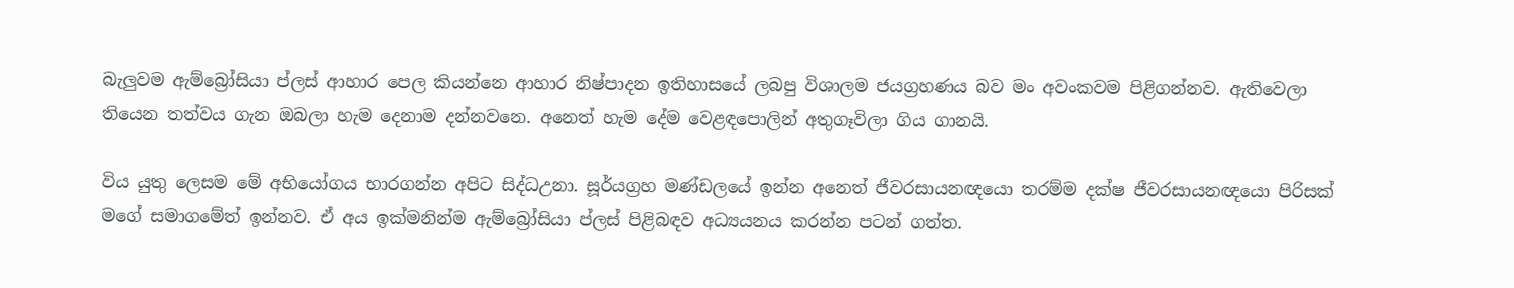බැලුවම ඇම්බ්‍රෝසියා ප්ලස් ආහාර පෙල කියන්නෙ ආහාර නිෂ්පාදන ඉතිහාසයේ ලබපු විශාලම ජයග්‍රහණය බව මං අවංකවම පිළිගන්නව. ඇතිවෙලා තියෙන තත්වය ගැන ඔබලා හැම දෙනාම දන්නවනෙ. අනෙත් හැම දේම වෙළඳපොලින් අතුගෑවිලා ගිය ගානයි.

විය යුතු ලෙසම මේ අභියෝගය භාරගන්න අපිට සිද්ධඋනා. සූර්යග්‍රහ මණ්ඩලයේ ඉන්න අනෙත් ජීවරසායනඥයො තරම්ම දක්ෂ ජීවරසායනඥයො පිරිසක් මගේ සමාගමේත් ඉන්නව. ඒ අය ඉක්මනින්ම ඇම්බ්‍රෝසියා ප්ලස් පිළිබඳව අධ්‍යයනය කරන්න පටන් ගත්ත.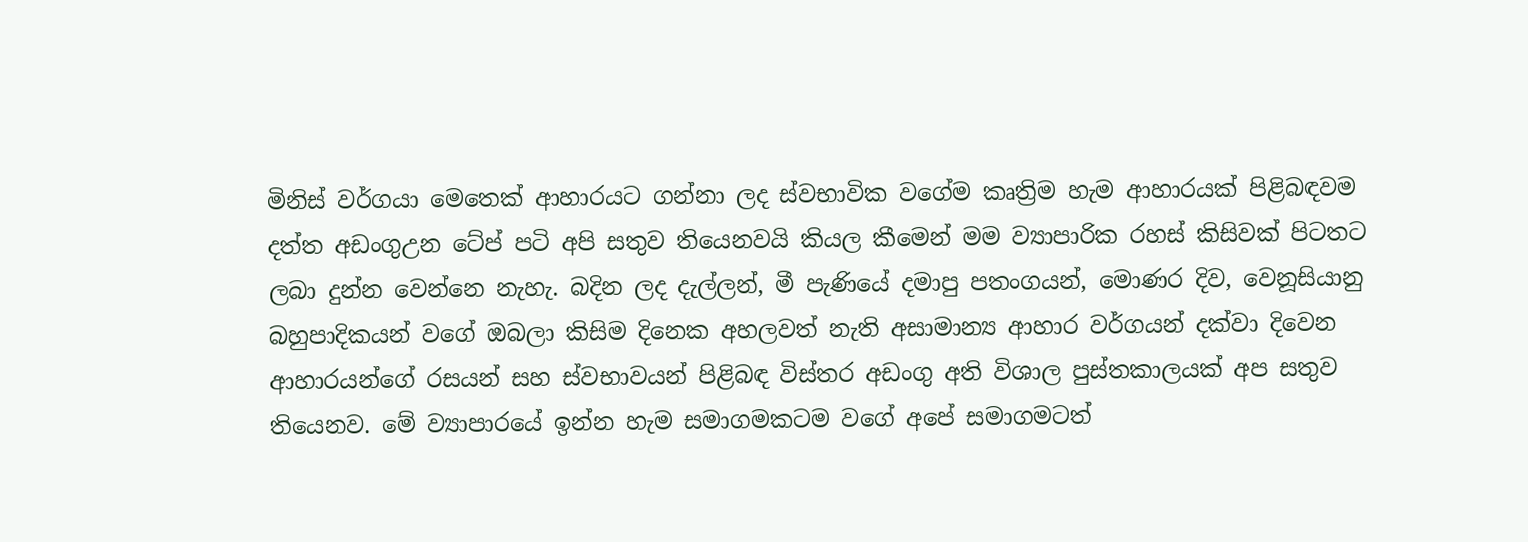මිනිස් වර්ගයා මෙතෙක් ආහාරයට ගන්නා ලද ස්වභාවික වගේම කෘත්‍රිම හැම ආහාරයක් පිළිබඳවම දත්ත අඩංගුඋන ටේප් පටි අපි සතුව තියෙනවයි කියල කීමෙන් මම ව්‍යාපාරික රහස් කිසිවක් පිටතට ලබා දුන්න වෙන්නෙ නැහැ. බදින ලද දැල්ලන්, මී පැණියේ දමාපු පතංගයන්, මොණර දිව, වෙනූසියානු බහුපාදිකයන් වගේ ඔබලා කිසිම දිනෙක අහලවත් නැති අසාමාන්‍ය ආහාර වර්ගයන් දක්වා දිවෙන ආහාරයන්ගේ රසයන් සහ ස්වභාවයන් පිළිබඳ විස්තර අඩංගු අති විශාල පුස්තකාලයක් අප සතුව තියෙනව. මේ ව්‍යාපාරයේ ඉන්න හැම සමාගමකටම වගේ අපේ සමාගමටත්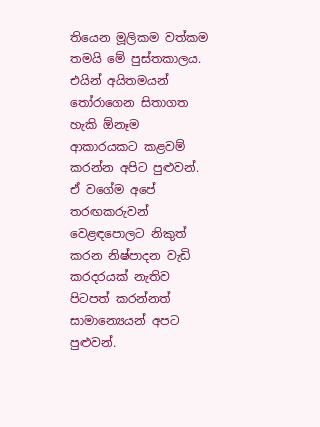තියෙන මූලිකම වත්කම තමයි මේ පුස්තකාලය. එයින් අයිතමයන් තෝරාගෙන සිතාගත හැකි ඕනෑම ආකාරයකට කළවම් කරන්න අපිට පුළුවන්. ඒ වගේම අපේ තරඟකරුවන් වෙළඳපොලට නිකුත් කරන නිෂ්පාදන වැඩි කරදරයක් නැතිව පිටපත් කරන්නත් සාමාන්‍යෙයන් අපට පුළුවන්.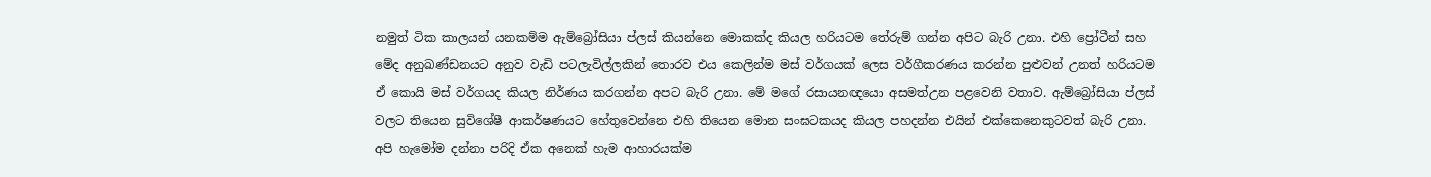නමුත් ටික කාලයන් යනකම්ම ඇම්බ්‍රෝසියා ප්ලස් කියන්නෙ මොකක්ද කියල හරියටම තේරුම් ගන්න අපිට බැරි උනා. එහි ප්‍රෝටීන් සහ මේද අනුඛණ්ඩනයට අනුව වැඩි පටලැවිල්ලකින් තොරව එය කෙලින්ම මස් වර්ගයක් ලෙස වර්ගීකරණය කරන්න පුළුවන් උනත් හරියටම ඒ කොයි මස් වර්ගයද කියල නිර්ණය කරගන්න අපට බැරි උනා. මේ මගේ රසායනඥයො අසමත්උන පළවෙනි වතාව. ඇම්බ්‍රෝසියා ප්ලස් වලට තියෙන සුවිශේෂී ආකර්ෂණයට හේතුවෙන්නෙ එහි තියෙන මොන සංඝටකයද කියල පහදන්න එයින් එක්කෙනෙකුටවත් බැරි උනා. අපි හැමෝම දන්නා පරිදි ඒක අනෙක් හැම ආහාරයක්ම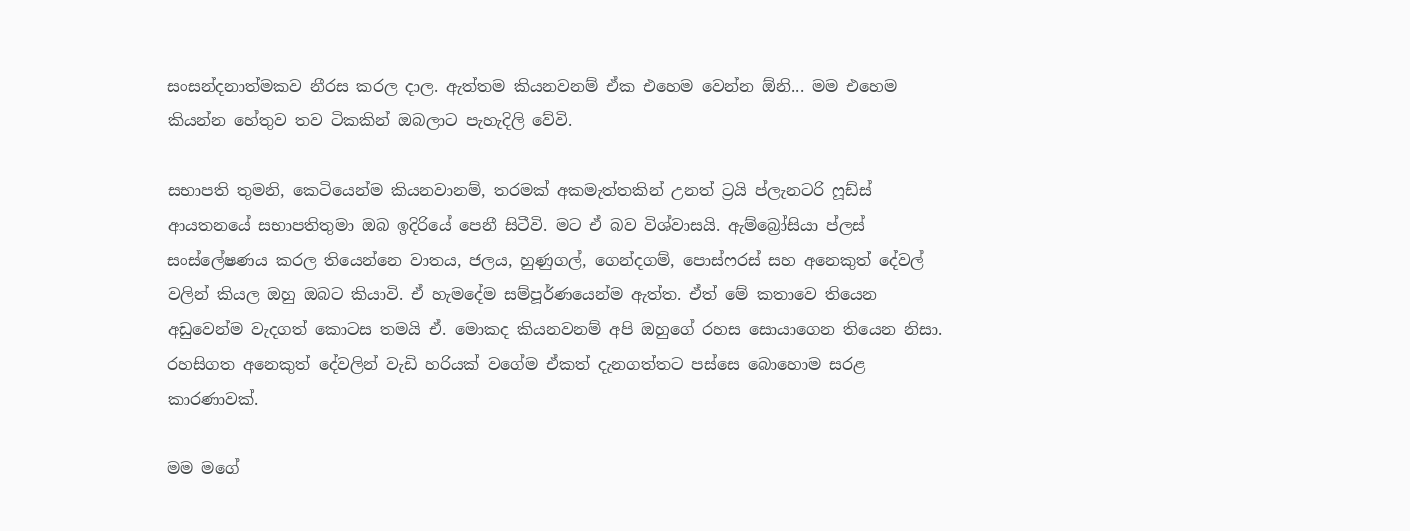සංසන්දනාත්මකව නීරස කරල දාල. ඇත්තම කියනවනම් ඒක එහෙම වෙන්න ඕනි... මම එහෙම කියන්න හේතුව තව ටිකකින් ඔබලාට පැහැදිලි වේවි.

සභාපති තුමනි, කෙටියෙන්ම කියනවානම්, තරමක් අකමැත්තකින් උනත් ට්‍රයි ප්ලැනටරි ෆූඩ්ස් ආයතනයේ සභාපතිතුමා ඔබ ඉදිරියේ පෙනී සිටීවි. මට ඒ බව විශ්වාසයි. ඇම්බ්‍රෝසියා ප්ලස් සංස්ලේෂණය කරල තියෙන්නෙ වාතය, ජලය, හුණුගල්, ගෙන්දගම්, පොස්ෆරස් සහ අනෙකුත් දේවල් වලින් කියල ඔහු ඔබට කියාවි. ඒ හැමදේම සම්පූර්ණයෙන්ම ඇත්ත. ඒත් මේ කතාවෙ තියෙන අඩුවෙන්ම වැදගත් කොටස තමයි ඒ. මොකද කියනවනම් අපි ඔහුගේ රහස සොයාගෙන තියෙන නිසා. රහසිගත අනෙකුත් දේවලින් වැඩි හරියක් වගේම ඒකත් දැනගත්තට පස්සෙ බොහොම සරළ කාරණාවක්.

මම මගේ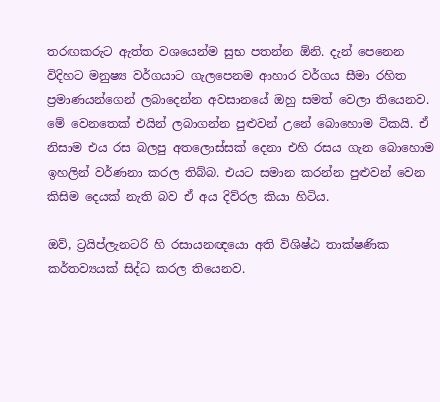තරඟකරුට ඇත්ත වශයෙන්ම සුභ පතන්න ඕනි. දැන් පෙනෙන විදිහට මනුෂ්‍ය වර්ගයාට ගැලපෙනම ආහාර වර්ගය සීමා රහිත ප්‍රමාණයන්ගෙන් ලබාදෙන්න අවසානයේ ඔහු සමත් වෙලා තියෙනව. මේ වෙනතෙක් එයින් ලබාගන්න පුළුවන් උනේ බොහොම ටිකයි. ඒ නිසාම එය රස බලපු අතලොස්සක් දෙනා එහි රසය ගැන බොහොම ඉහලින් වර්ණනා කරල තිබ්බ. එයට සමාන කරන්න පුළුවන් වෙන කිසිම දෙයක් නැති බව ඒ අය දිව්රල කියා හිටිය.

ඔව්, ට්‍රයිප්ලැනටරි හි රසායනඥයො අති විශිෂ්ඨ තාක්ෂණික කර්තව්‍යයක් සිද්ධ කරල තියෙනව.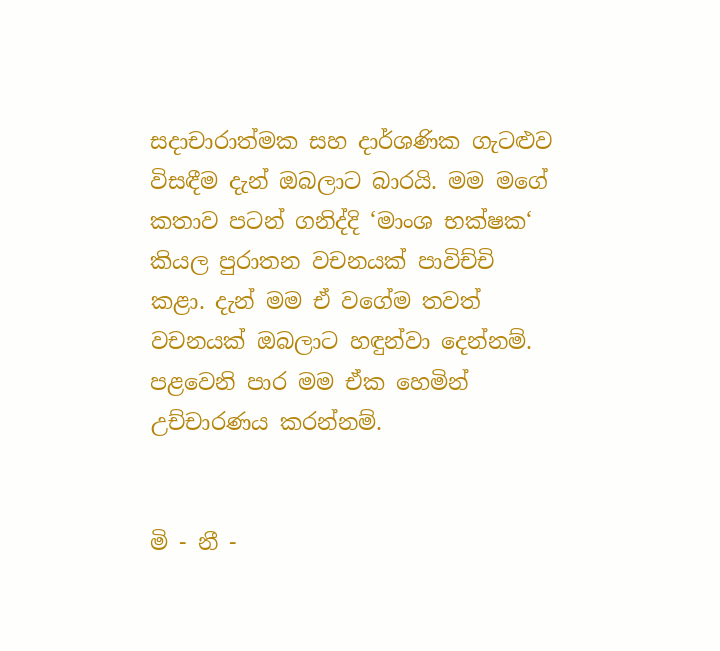සදාචාරාත්මක සහ දාර්ශණික ගැටළුව විසඳීම දැන් ඔබලාට බාරයි. මම මගේ කතාව පටන් ගනිද්දි ‘මාංශ භක්ෂක‘ කියල පුරාතන වචනයක් පාවිච්චි කළා. දැන් මම ඒ වගේම තවත් වචනයක් ඔබලාට හඳුන්වා දෙන්නම්. පළවෙනි පාර මම ඒක හෙමින් උච්චාරණය කරන්නම්.


මි - නී -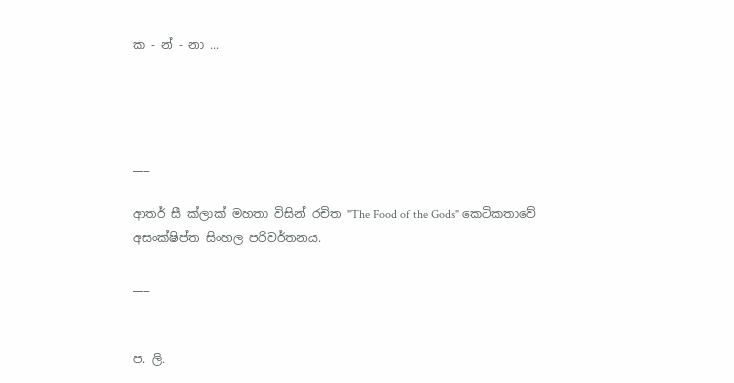ක - න් - නා ...




___

ආතර් සී ක්ලාක් මහතා විසින් රචිත "The Food of the Gods" කෙටිකතාවේ අසංක්ෂිප්ත සිංහල පරිවර්තනය.

___


ප. ලි.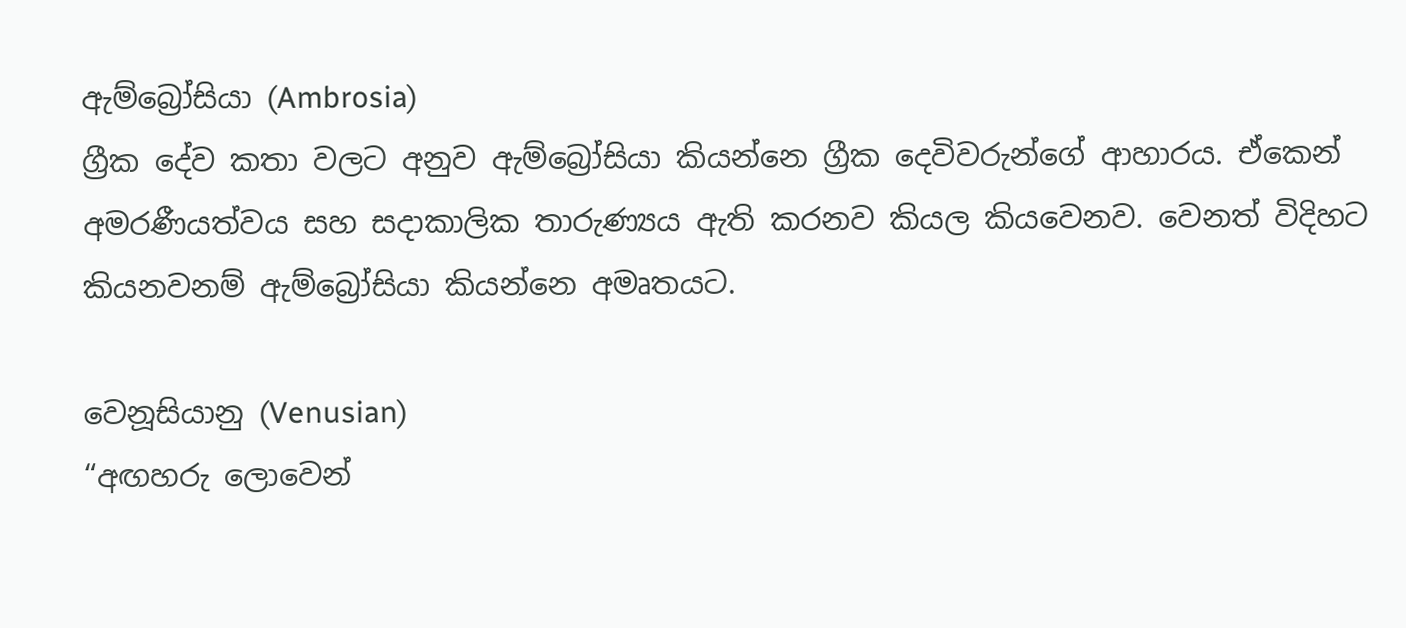ඇම්බ්‍රෝසියා (Ambrosia)
ග්‍රීක දේව කතා වලට අනුව ඇම්බ්‍රෝසියා කියන්නෙ ග්‍රීක දෙවිවරුන්ගේ ආහාරය. ඒකෙන් අමරණීයත්වය සහ සදාකාලික තාරුණ්‍යය ඇති කරනව කියල කියවෙනව. වෙනත් විදිහට කියනවනම් ඇම්බ්‍රෝසියා කියන්නෙ අමෘතයට.

වෙනූසියානු (Venusian)
“අඟහරු ලොවෙන්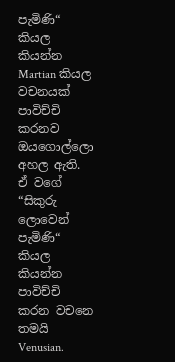පැමිණි“ කියල කියන්න Martian කියල වචනයක් පාවිච්චි කරනව ඔයගොල්ලො අහල ඇති. ඒ වගේ “සිකුරු ලොවෙන් පැමිණි“ කියල කියන්න පාවිච්චි කරන වචනෙ තමයි Venusian.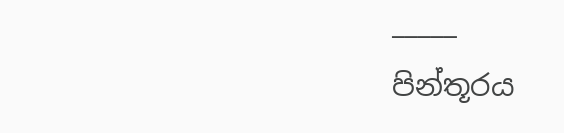_____
පින්තූරය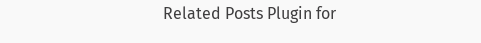Related Posts Plugin for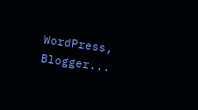WordPress, Blogger...